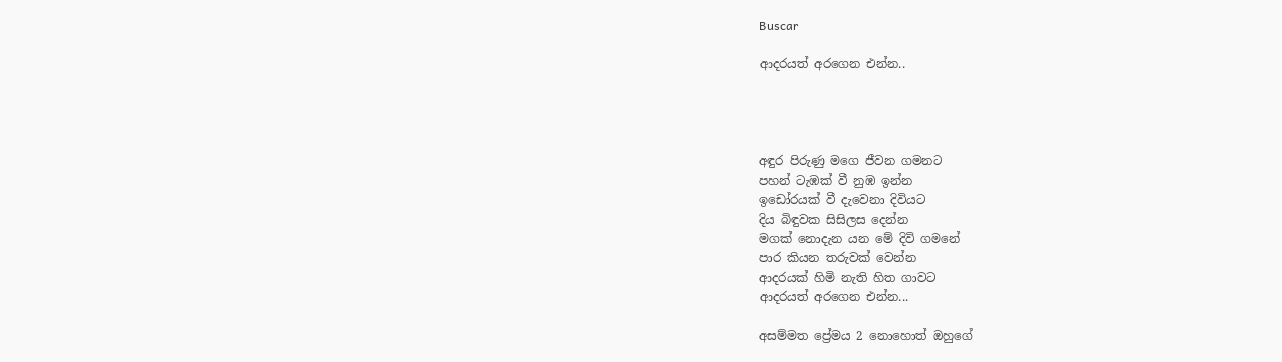Buscar

ආදරයත් අරගෙන එන්න..




අඳුර පිරුණු මගෙ ජීවන ගමනට
පහන් ටැඹක් වී නුඹ ඉන්න
ඉඩෝරයක් වී දැවෙනා දිවියට
දිය බිඳුවක සිසිලස දෙන්න
මගක් නොදැන යන මේ දිවි ගමනේ
පාර කියන තරුවක් වෙන්න
ආදරයක් හිමි නැති හිත ගාවට
ආදරයත් අරගෙන එන්න...

අසම්මත ප්‍රේමය 2 නොහොත් ඔහුගේ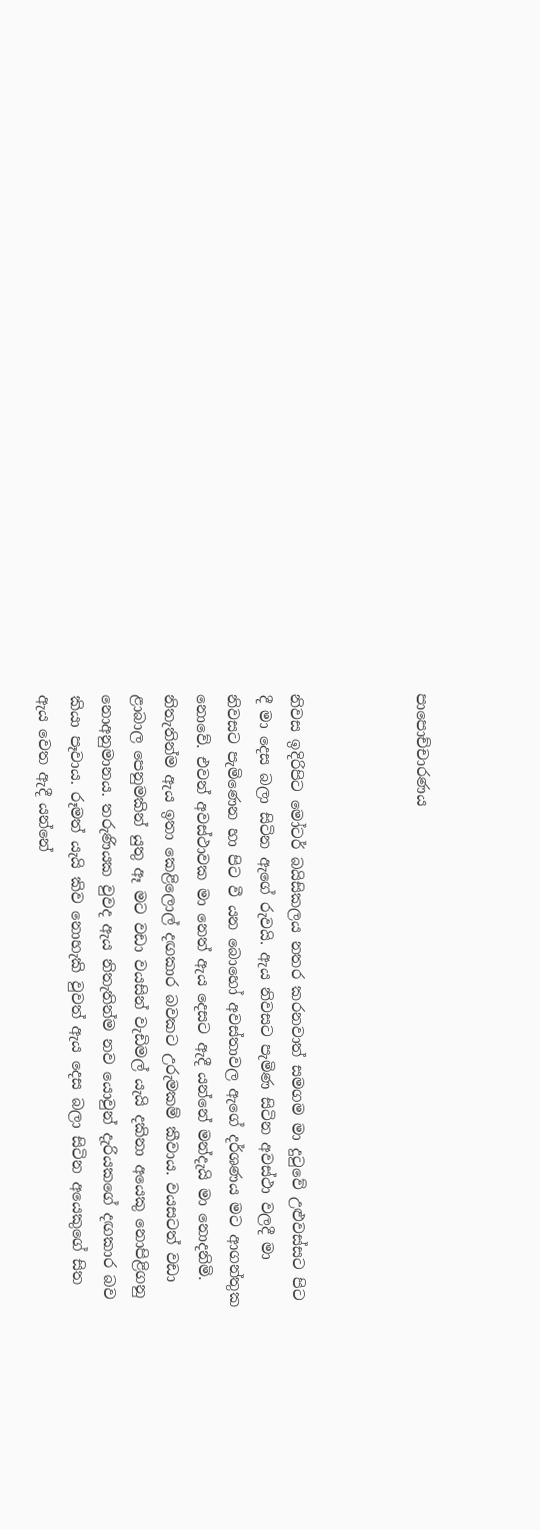පාපොච්චාරණය



නිවස ඉදිරිපිට මෝටර් බයිසිකලය නතර කරනවාත් සමගම මා දුටුවේ උළුවස්සට පිට දී මා දෙස බලා සිටින ඇගේ රුවයි. ඇය නිවසට පැමිණ සිටින අවස්ථා වලදී මා නිවසට පැමිණෙන හා පිට වී යන බොහෝ අවස්තාවල ඇගේ දර්ශණය මට ආගන්තුක නොවේ. එවන් අවස්ථාවක මා නෙත් ඇය දෙසට ඇදී යන්නේ මන්දැයි මා නොදනිමි. නිතැතින්ම ඇය ඉතා කෙළිලොල් දඟකාර බවකට උරුමකම් කීවාය. වයසටත් වඩා ළාබාල පෙනුමකින් යුතු ඈ මට වඩා වයසින් වැඩිමල් යැයි දකිනා අයෙකු නොපිළිගනු නොඅනුමානය. තරුණියක වුවද ඇය නිතැතින්ම නව යොවුන් දැරියකගේ දඟකාර බව කියා පෑවාය. රූමත් යැයි කිව නොහැකි වුවත් ඇය දෙස බලා සිටින අයෙකුගේ සිත ඇය වෙත ඇදී යන්නේ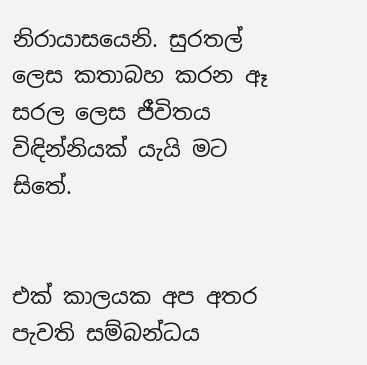නිරායාසයෙනි. සුරතල් ලෙස කතාබහ කරන ඈ සරල ලෙස ජීවිතය විඳින්නියක් යැයි මට සිතේ.


එක් කාලයක අප අතර පැවති සම්බන්ධය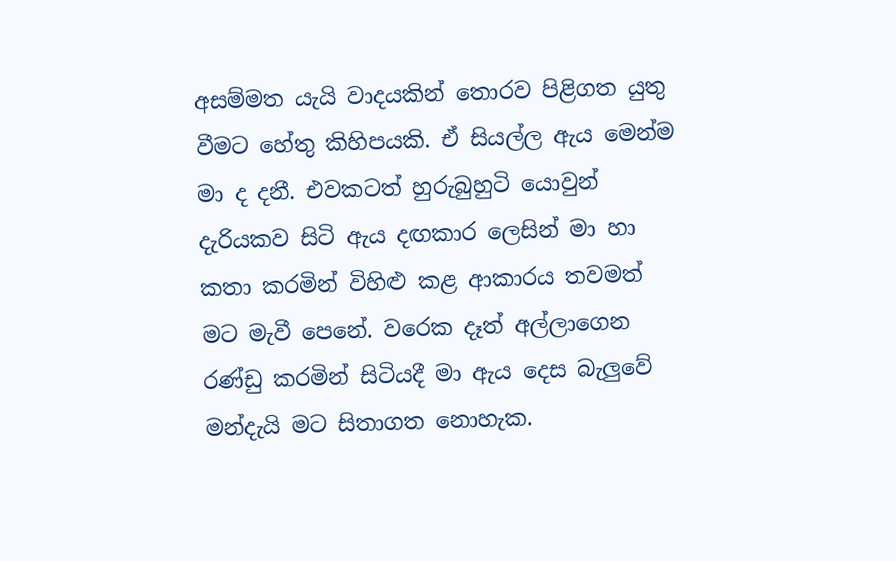අසම්මත යැයි වාදයකින් තොරව පිළිගත යුතු වීමට හේතු කිහිපයකි. ඒ සියල්ල ඇය මෙන්ම මා ද දනී. එවකටත් හුරුබුහුටි යොවුන් දැරියකව සිටි ඇය දඟකාර ලෙසින් මා හා කතා කරමින් විහිළු කළ ආකාරය තවමත් මට මැවී පෙනේ. වරෙක දෑත් අල්ලාගෙන රණ්ඩු කරමින් සිටියදී මා ඇය දෙස බැලුවේ මන්දැයි මට සිතාගත නොහැක.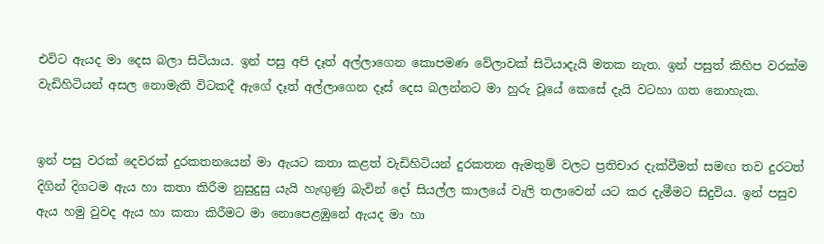එවිට ඇයද මා දෙස බලා සිටියාය. ඉන් පසු අපි දෑත් අල්ලාගෙන කොපමණ වේලාවක් සිටියාදැයි මතක නැත. ඉන් පසුත් කිහිප වරක්ම වැඩිහිටියන් අසල නොමැති විටකදී ඇගේ දෑත් අල්ලාගෙන දෑස් දෙස බලන්නට මා හුරු වූයේ කෙසේ දැයි වටහා ගත නොහැක.


ඉන් පසු වරක් දෙවරක් දුරකතනයෙන් මා ඇයට කතා කළත් වැඩිහිටියන් දුරකතන ඇමතුම් වලට ප්‍රතිචාර දැක්වීමත් සමඟ තව දුරටත් දිගින් දිගටම ඇය හා කතා කිරීම නුසුදුසු යැයි හැඟුණු බැවින් දෝ සියල්ල කාලයේ වැලි තලාවෙන් යට කර දැමීමට සිදුවිය. ඉන් පසුව ඇය හමු වුවද ඇය හා කතා කිරීමට මා නොපෙළඹුනේ ඇයද මා හා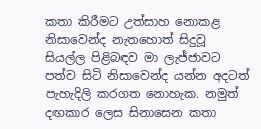කතා කිරීමට උත්සාහ නොකළ නිසාවෙන්ද නැතහොත් සිදුවූ සියල්ල පිළිබඳව මා ලැජ්ජාවට පත්ව සිටි නිසාවෙන්ද යන්න අදටත් පැහැදිලි කරගත නොහැක. නමුත් දඟකාර ලෙස සිනාසෙන කතා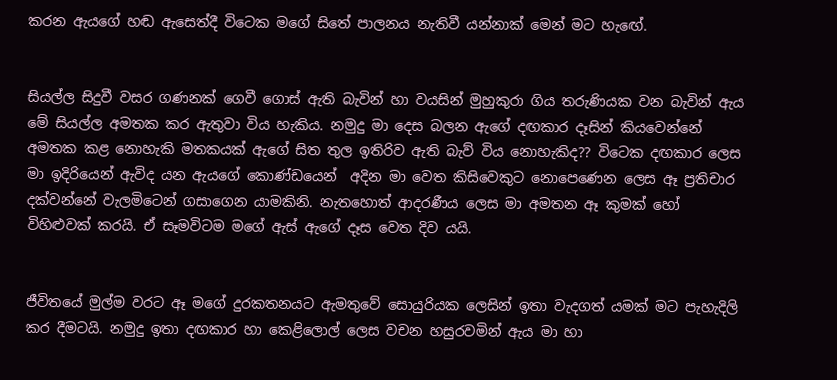කරන ඇයගේ හඬ ඇසෙත්දී විටෙක මගේ සිතේ පාලනය නැතිවී යන්නාක් මෙන් මට හැඟේ.


සියල්ල සිදුවී වසර ගණනක් ගෙවී ගොස් ඇති බැවින් හා වයසින් මුහුකුරා ගිය තරුණියක වන බැවින් ඇය මේ සියල්ල අමතක කර ඇතුවා විය හැකිය. නමුදු මා දෙස බලන ඇගේ දඟකාර දෑසින් කියවෙන්නේ අමතක කළ නොහැකි මතකයක් ඇගේ සිත තුල ඉතිරිව ඇති බැව් විය නොහැකිද?? විටෙක දඟකාර ලෙස මා ඉදිරියෙන් ඇවිද යන ඇයගේ කොණ්ඩයෙන්  අදින මා වෙත කිසිවෙකුට නොපෙණෙන ලෙස ඈ ප්‍රතිචාර දක්වන්නේ වැලමිටෙන් ගසාගෙන යාමකිනි. නැතහොත් ආදරණීය ලෙස මා අමතන ඈ කුමක් හෝ විහිළුවක් කරයි. ඒ සෑමවිටම මගේ ඇස් ඇගේ දෑස වෙත දිව යයි.


ජීවිතයේ මුල්ම වරට ඈ මගේ දුරකතනයට ඇමතුවේ සොයුරියක ලෙසින් ඉතා වැදගත් යමක් මට පැහැදිලි කර දීමටයි. නමුදු ඉතා දඟකාර හා කෙළිලොල් ලෙස වචන හසුරවමින් ඇය මා හා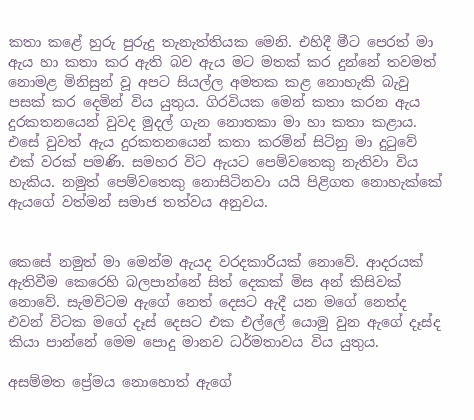කතා කළේ හුරු පුරුදු තැනැත්තියක මෙනි. එහිදී මීට පෙරත් මා ඇය හා කතා කර ඇති බව ඇය මට මතක් කර දුන්නේ තවමත් නොමළ මිනිසුන් වූ අපට සියල්ල අමතක කළ නොහැකි බැවු පසක් කර දෙමින් විය යුතුය. ගිරවියක මෙන් කතා කරන ඇය දුරකතනයෙන් වුවද මුදල් ගැන නොතකා මා හා කතා කළාය. එසේ වුවත් ඇය දුරකතනයෙන් කතා කරමින් සිටිනු මා දුටුවේ එක් වරක් පමණි. සමහර විට ඇයට පෙම්වතෙකු නැතිවා විය හැකිය. නමුත් පෙම්වතෙකු නොසිටිනවා යයි පිළිගත නොහැක්කේ ඇයගේ වත්මන් සමාජ තත්වය අනුවය.


කෙසේ නමුත් මා මෙන්ම ඇයද වරදකාරියක් නොවේ. ආදරයක් ඇතිවීම කෙරෙහි බලපාන්නේ සිත් දෙකක් මිස අන් කිසිවක් නොවේ. සැමවිටම ඇගේ නෙත් දෙසට ඇදී යන මගේ නෙත්ද එවන් විටක මගේ දෑස් දෙසට එක එල්ලේ යොමු වුන ඇගේ දෑස්ද කියා පාන්නේ මෙම පොදු මානව ධර්මතාවය විය යුතුය.

අසම්මත ප්‍රේමය නොහොත් ඇගේ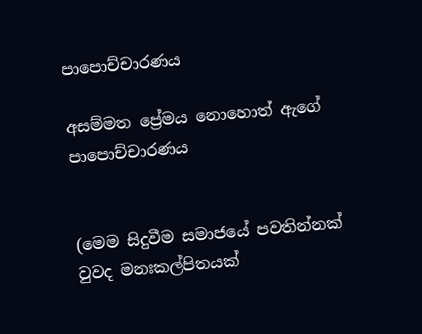පාපොච්චාරණය

අසම්මත ප්‍රේමය නොහොත් ඇගේ පාපොච්චාරණය


(මෙම සිදුවීම සමාජයේ පවතින්නක් වුවද මනඃකල්පිතයක්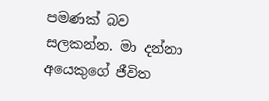පමණක් බව සලකන්න. මා දන්නා අයෙකුගේ ජීවිත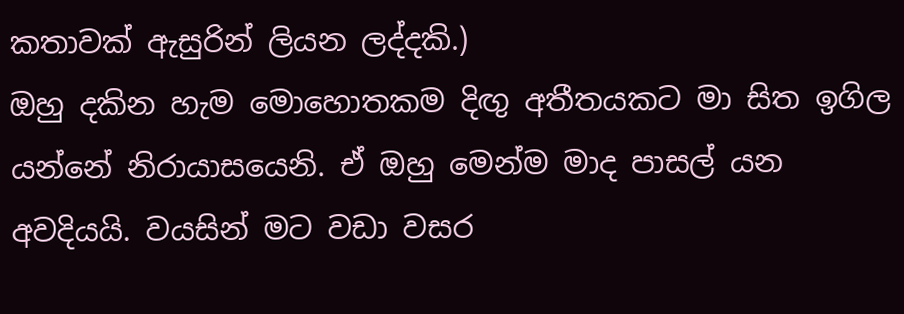කතාවක් ඇසුරින් ලියන ලද්දකි.)
ඔහු දකින හැම මොහොතකම දිඟු අතීතයකට මා සිත ඉගිල යන්නේ නිරායාසයෙනි. ඒ ඔහු මෙන්ම මාද පාසල් යන අවදියයි. වයසින් මට වඩා වසර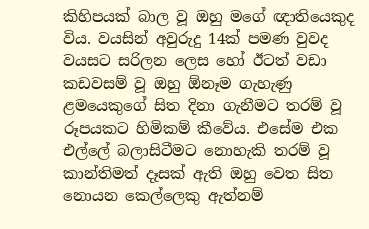කිහිපයක් බාල වූ ඔහු මගේ ඥාතියෙකුද විය. වයසින් අවුරුදු 14ක් පමණ වුවද වයසට සරිලන ලෙස හෝ ඊටත් වඩා කඩවසම් වූ ඔහු ඕනෑම ගැහැණු ළමයෙකුගේ සිත දිනා ගැනීමට තරම් වූ රූපයකට හිමිකම් කීවේය. එසේම එක එල්ලේ බලාසිටීමට නොහැකි තරම් වූ කාන්තිමත් දෑසක් ඇති ඔහු වෙත සිත නොයන කෙල්ලෙකු ඇත්නම්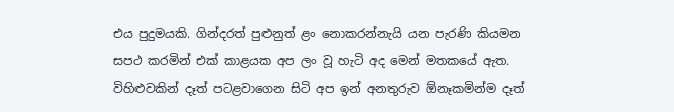එය පුදුමයකි. ගින්දරත් පුළුනුත් ළං නොකරන්නැයි යන පැරණි කියමන සපථ කරමින් එක් කාළයක අප ලං වූ හැටි අද මෙන් මතකයේ ඇත. විහිළුවකින් දෑත් පටළවාගෙන සිටි අප ඉන් අනතුරුව ඕනෑකමින්ම දෑත්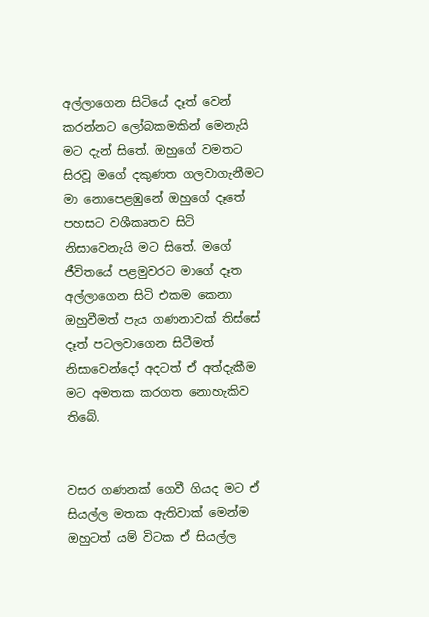අල්ලාගෙන සිටියේ දෑත් වෙන් කරන්නට ලෝබකමකින් මෙනැයි මට දැන් සිතේ. ඔහුගේ වමතට සිරවූ මගේ දකුණත ගලවාගැනීමට මා නොපෙළඹුනේ ඔහුගේ දෑතේ පහසට වශීකෘතව සිටි නිසාවෙනැයි මට සිතේ. මගේ ජීවිතයේ පළමුවරට මාගේ දෑත අල්ලාගෙන සිටි එකම කෙනා ඔහුවීමත් පැය ගණනාවක් තිස්සේ දෑත් පටලවාගෙන සිටීමත් නිසාවෙන්දෝ අදටත් ඒ අත්දැකීම මට අමතක කරගත නොහැකිව තිබේ.


වසර ගණනක් ගෙවී ගියද මට ඒ සියල්ල මතක ඇතිවාක් මෙන්ම ඔහුටත් යම් විටක ඒ සියල්ල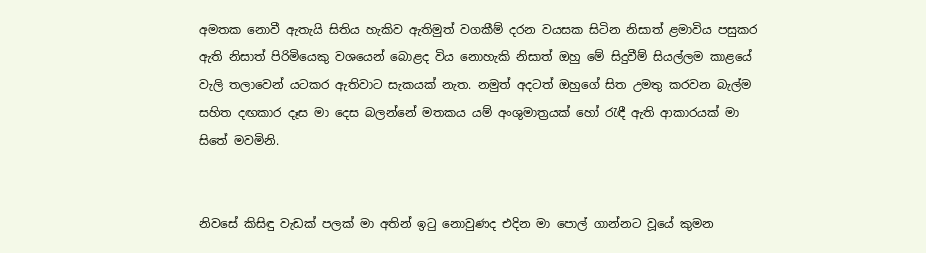අමතක නොවී ඇතැයි සිතිය හැකිව ඇතිමුත් වගකීම් දරන වයසක සිටින නිසාත් ළමාවිය පසුකර ඇති නිසාත් පිරිමියෙකු වශයෙන් බොළද විය නොහැකි නිසාත් ඔහු මේ සිදුවීම් සියල්ලම කාළයේ වැලි තලාවෙන් යටකර ඇතිවාට සැකයක් නැත. නමුත් අදටත් ඔහුගේ සිත උමතු කරවන බැල්ම සහිත දඟකාර දෑස මා දෙස බලන්නේ මතකය යම් අංශුමාත්‍රයක් හෝ රැඳී ඇති ආකාරයක් මා සිතේ මවමිනි.


නිවසේ කිසිඳු වැඩක් පලක් මා අතින් ඉටු නොවුණද එදින මා පොල් ගාන්නට වූයේ කුමන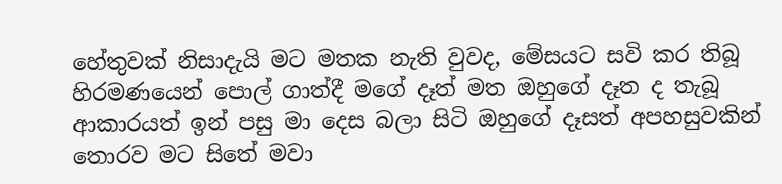හේතුවක් නිසාදැයි මට මතක නැති වුවද, මේසයට සවි කර තිබූ හිරමණයෙන් පොල් ගාත්දී මගේ දෑත් මත ඔහුගේ දෑත ද තැබූ ආකාරයත් ඉන් පසු මා දෙස බලා සිටි ඔහුගේ දෑසත් අපහසුවකින් තොරව මට සිතේ මවා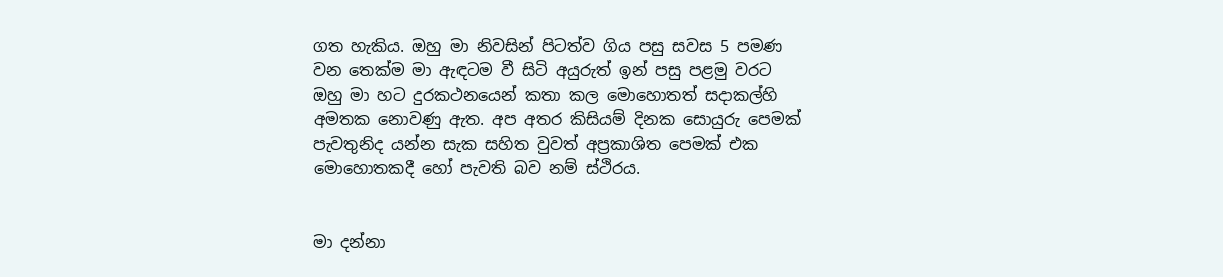ගත හැකිය. ඔහු මා නිවසින් පිටත්ව ගිය පසු සවස 5 පමණ වන තෙක්ම මා ඇඳටම වී සිටි අයුරුත් ඉන් පසු පළමු වරට ඔහු මා හට දුරකථනයෙන් කතා කල මොහොතත් සදාකල්හි අමතක නොවණු ඇත. අප අතර කිසියම් දිනක සොයුරු පෙමක් පැවතුනිද යන්න සැක සහිත වුවත් අප්‍රකාශිත පෙමක් එක මොහොතකදී හෝ පැවති බව නම් ස්ථිරය.


මා දන්නා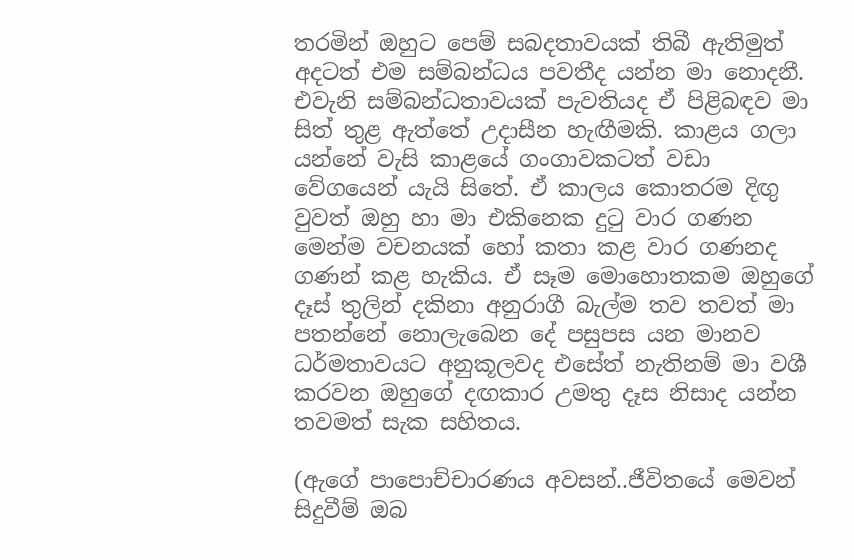තරමින් ඔහුට පෙම් සබදතාවයක් තිබී ඇතිමුත් අදටත් එම සම්බන්ධය පවතීද යන්න මා නොදනී. එවැනි සම්බන්ධතාවයක් පැවතියද ඒ පිළිබඳව මා සිත් තුළ ඇත්තේ උදාසීන හැඟීමකි. කාළය ගලා යන්නේ වැසි කාළයේ ගංගාවකටත් වඩා වේගයෙන් යැයි සිතේ. ඒ කාලය කොතරම දිඟු වුවත් ඔහු හා මා එකිනෙක දුටු වාර ගණන මෙන්ම වචනයක් හෝ කතා කළ වාර ගණනද ගණන් කළ හැකිය. ඒ සෑම මොහොතකම ඔහුගේ දෑස් තුලින් දකිනා අනුරාගී බැල්ම තව තවත් මා පතන්නේ නොලැබෙන දේ පසුපස යන මානව ධර්මතාවයට අනුකූලවද එසේත් නැතිනම් මා වශී කරවන ඔහුගේ දඟකාර උමතු දෑස නිසාද යන්න තවමත් සැක සහිතය.

(ඇගේ පාපොච්චාරණය අවසන්..ජීවිතයේ මෙවන් සිදුවීම් ඔබ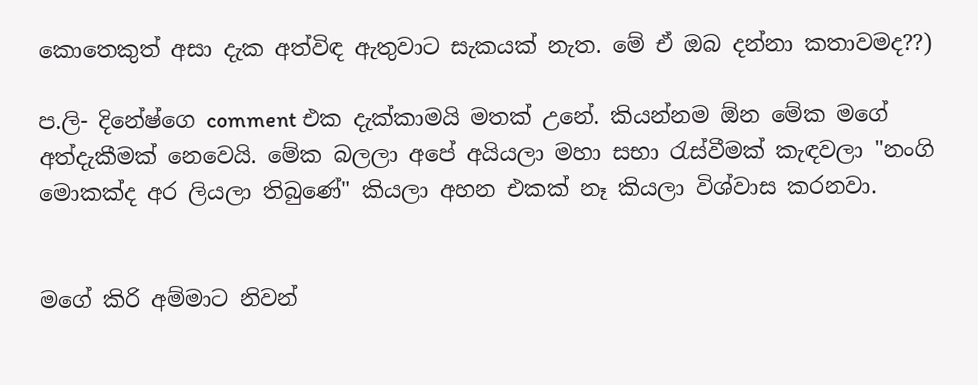කොතෙකුත් අසා දැක අත්විඳ ඇතුවාට සැකයක් නැත. මේ ඒ ඔබ දන්නා කතාවමද??)

ප.ලි- දිනේෂ්ගෙ comment එක දැක්කාමයි මතක් උනේ. කියන්නම ඕන මේක මගේ අත්දැකීමක් නෙවෙයි. මේක බලලා අපේ අයියලා මහා සභා රැස්වීමක් කැඳවලා "නංගි මොකක්ද අර ලියලා තිබුණේ" කියලා අහන එකක් නෑ කියලා විශ්වාස කරනවා.


මගේ කිරි අම්මාට නිවන්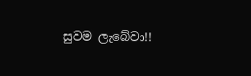සුවම ලැබේවා!!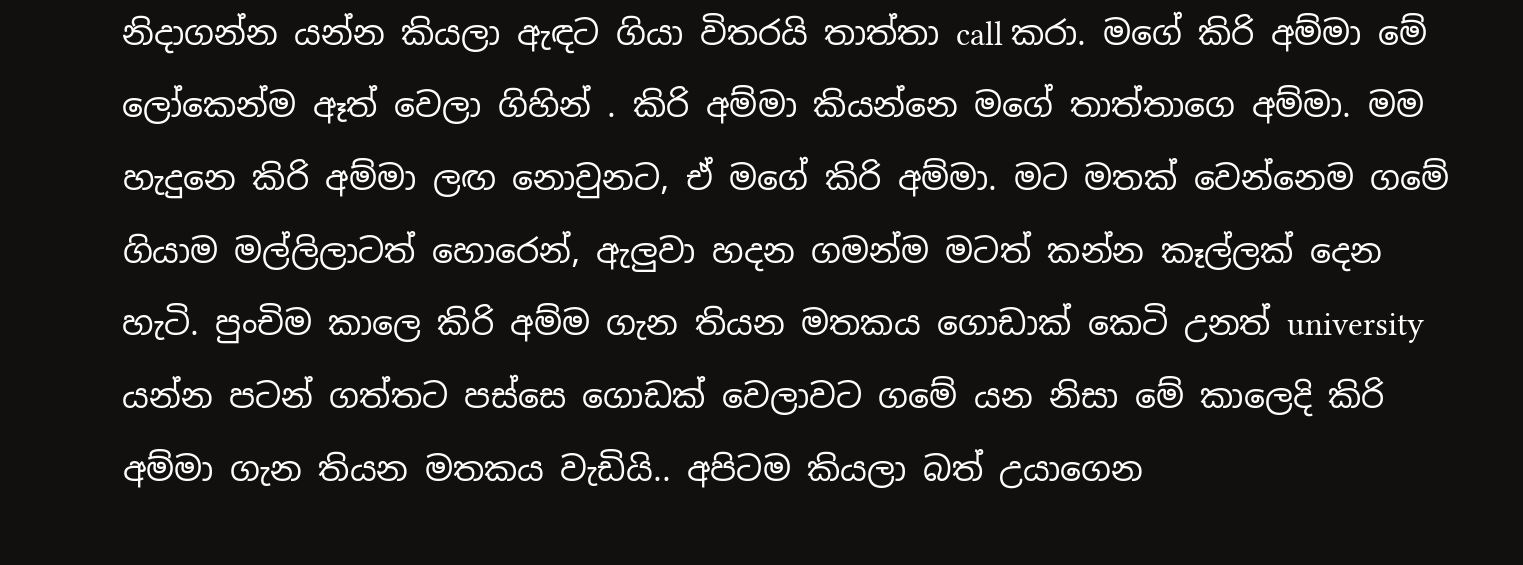නිදාගන්න යන්න කියලා ඇඳට ගියා විතරයි තාත්තා call කරා. මගේ කිරි අම්මා මේ ලෝකෙන්ම ඈත් වෙලා ගිහින් . කිරි අම්මා කියන්නෙ මගේ තාත්තාගෙ අම්මා. මම හැදුනෙ කිරි අම්මා ලඟ නොවුනට, ඒ මගේ කිරි අම්මා. මට මතක් වෙන්නෙම ගමේ ගියාම මල්ලිලාටත් හොරෙන්, ඇලුවා හදන ගමන්ම මටත් කන්න කෑල්ලක් දෙන හැටි. පුංචිම කාලෙ කිරි අම්ම ගැන තියන මතකය ගොඩාක් කෙටි උනත් university යන්න පටන් ගත්තට පස්සෙ ගොඩක් වෙලාවට ගමේ යන නිසා මේ කාලෙදි කිරි අම්මා ගැන තියන මතකය වැඩියි.. අපිටම කියලා බත් උයාගෙන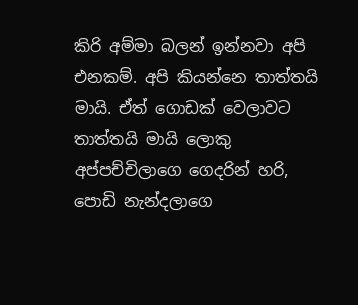කිරි අම්මා බලන් ඉන්නවා අපි එනකම්. අපි කියන්නෙ තාත්තයි මායි. ඒත් ගොඩක් වෙලාවට තාත්තයි මායි ලොකු අප්පච්චිලාගෙ ගෙදරින් හරි, පොඩි නැන්දලාගෙ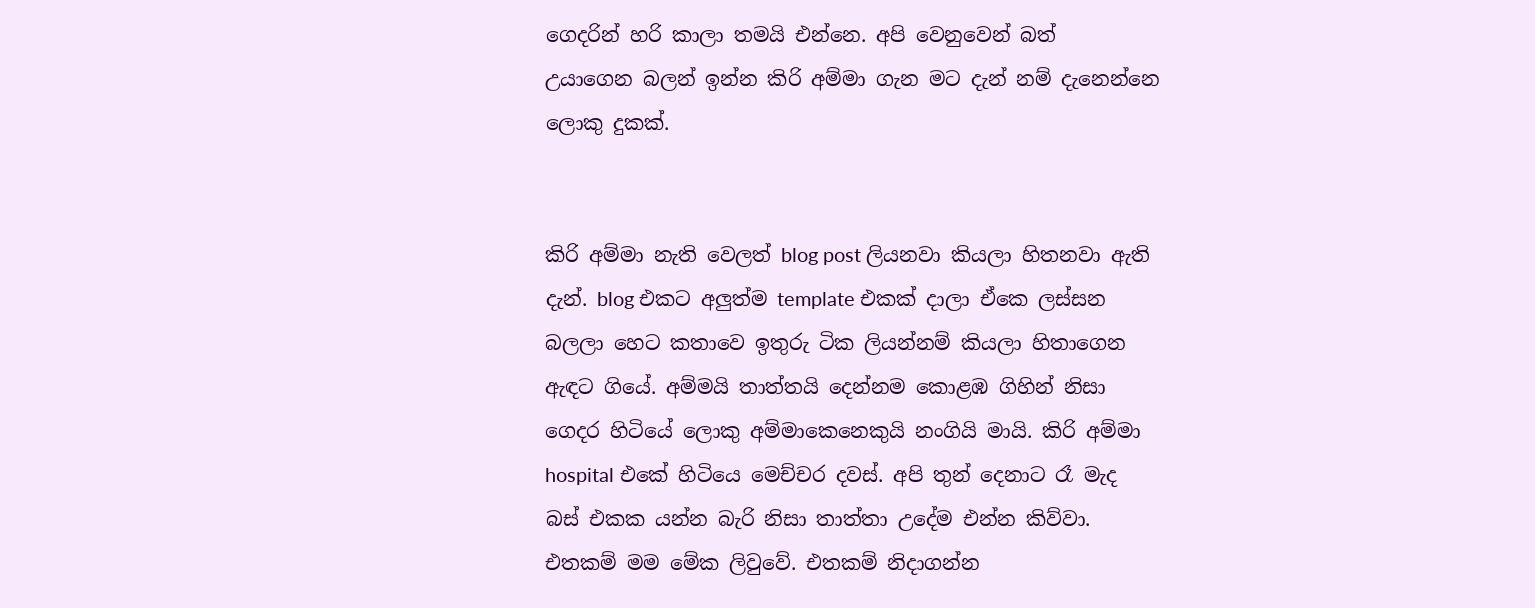ගෙදරින් හරි කාලා තමයි එන්නෙ. අපි වෙනුවෙන් බත්  උයාගෙන බලන් ඉන්න කිරි අම්මා ගැන මට දැන් නම් දැනෙන්නෙ ලොකු දුකක්.


කිරි අම්මා නැති වෙලත් blog post ලියනවා කියලා හිතනවා ඇති දැන්. blog එකට අලුත්ම template එකක් දාලා ඒකෙ ලස්සන බලලා හෙට කතාවෙ ඉතුරු ටික ලියන්නම් කියලා හිතාගෙන ඇඳට ගියේ. අම්මයි තාත්තයි දෙන්නම කොළඹ ගිහින් නිසා ගෙදර හිටියේ ලොකු අම්මාකෙනෙකුයි නංගියි මායි. කිරි අම්මා hospital එකේ හිටියෙ මෙච්චර දවස්. අපි තුන් දෙනාට රෑ මැද බස් එකක යන්න බැරි නිසා තාත්තා උදේම එන්න කිව්වා. එතකම් මම මේක ලිවුවේ. එතකම් නිදාගන්න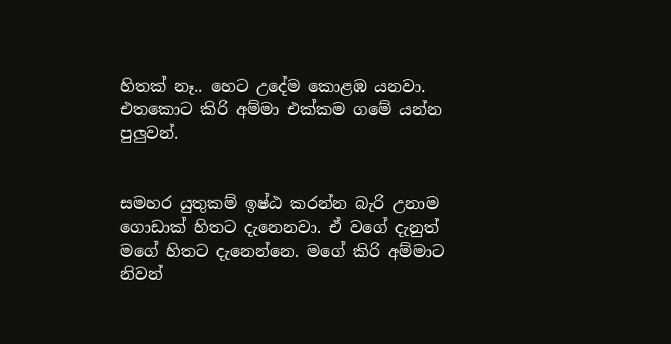හිතක් නෑ.. හෙට උදේම කොළඹ යනවා. එතකොට කිරි අම්මා එක්කම ගමේ යන්න පුලුවන්.


සමහර යුතුකම් ඉෂ්ඨ කරන්න බැරි උනාම ගොඩාක් හිතට දැනෙනවා. ඒ වගේ දැනුත් මගේ හිතට දැනෙන්නෙ. මගේ කිරි අම්මාට නිවන්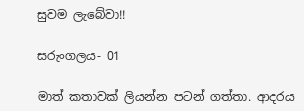සුවම ලැබේවා!!

සරුංගලය- 01

මාත් කතාවක් ලියන්න පටන් ගත්තා. ආදරය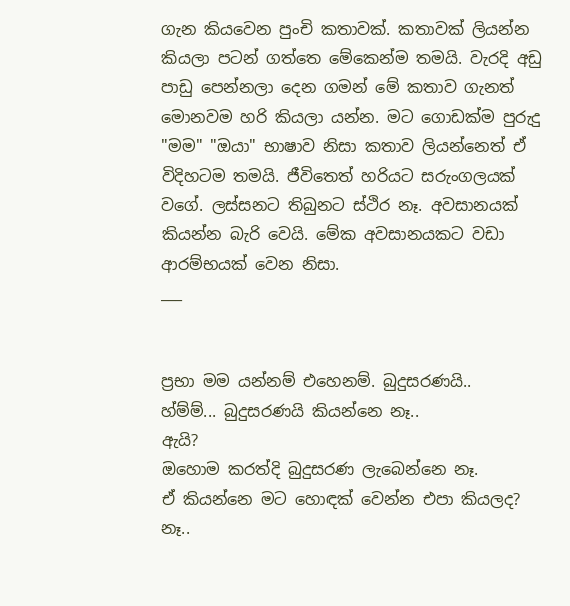ගැන කියවෙන පුංචි කතාවක්. කතාවක් ලියන්න කියලා පටන් ගත්තෙ මේකෙන්ම තමයි. වැරදි අඩු පාඩු පෙන්නලා දෙන ගමන් මේ කතාව ගැනත් මොනවම හරි කියලා යන්න. මට ගොඩක්ම පුරුදු "මම" "ඔයා" භාෂාව නිසා කතාව ලියන්නෙත් ඒ විදිහටම තමයි. ජීවිතෙත් හරියට සරුංගලයක් වගේ. ලස්සනට තිබුනට ස්ථිර නෑ. අවසානයක් කියන්න බැරි වෙයි. මේක අවසානයකට වඩා ආරම්භයක් වෙන නිසා.
___


ප්‍රභා මම යන්නම් එහෙනම්. බුදුසරණයි..
හ්ම්ම්... බුදුසරණයි කියන්නෙ නෑ..
ඇයි?
ඔහොම කරත්දි බුදුසරණ ලැබෙන්නෙ නෑ.
ඒ කියන්නෙ මට හොඳක් වෙන්න එපා කියලද?
නෑ..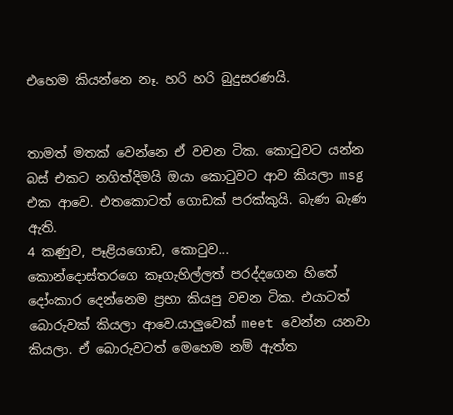එහෙම කියන්නෙ නෑ. හරි හරි බුදුසරණයි.


තාමත් මතක් වෙන්නෙ ඒ වචන ටික. කොටුවට යන්න බස් එකට නගිත්දිමයි ඔයා කොටුවට ආව කියලා msg එක ආවෙ. එතකොටත් ගොඩක් පරක්කුයි. බැණ බැණ ඇති.
4 කණුව, පෑළියගොඩ, කොටුව...
කොන්දොස්තරගෙ කෑගැහිල්ලත් පරද්දගෙන හිතේ දෝංකාර දෙන්නෙම ප්‍රභා කියපු වචන ටික. එයාටත් බොරුවක් කියලා ආවෙ.යාලුවෙක් meet වෙන්න යනවා කියලා. ඒ බොරුවටත් මෙහෙම නම් ඇත්ත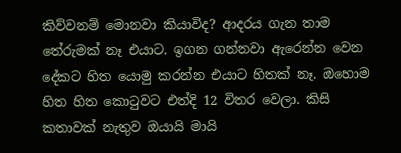කිව්වනම් මොනවා කියාවිද? ආදරය ගැන තාම තේරුමක් නෑ එයාට. ඉගන ගන්නවා ඇරෙන්න වෙන දේකට හිත යොමු කරන්න එයාට හිතක් නෑ. ඔහොම හිත හිත කොටුවට එත්දි 12 විතර වෙලා. කිසි කතාවක් නැතුව ඔයායි මායි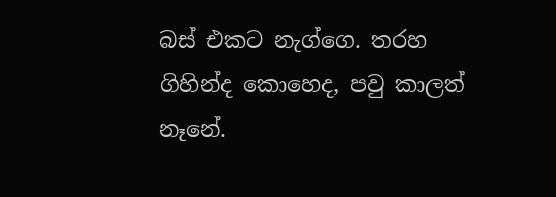බස් එකට නැග්ගෙ. තරහ ගිහින්ද කොහෙද, පවු කාලත් නෑනේ.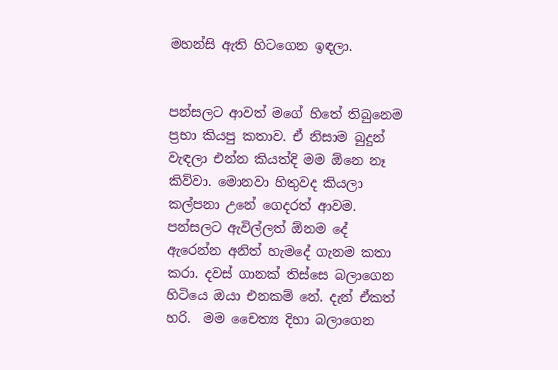මහන්සි ඇති හිටගෙන ඉඳලා.


පන්සලට ආවත් මගේ හිතේ තිබුනෙම ප්‍රභා කියපු කතාව. ඒ නිසාම බුදුන් වැඳලා එන්න කියත්දි මම ඕනෙ නෑ කිව්වා. මොනවා හිතුවද කියලා කල්පනා උනේ ගෙදරත් ආවම. පන්සලට ඇවිල්ලත් ඕනම දේ ඇරෙන්න අනිත් හැමදේ ගැනම කතා කරා. දවස් ගානක් තිස්සෙ බලාගෙන හිටියෙ ඔයා එනකම් නේ. දැන් ඒකත් හරි.  මම චෛත්‍ය දිහා බලාගෙන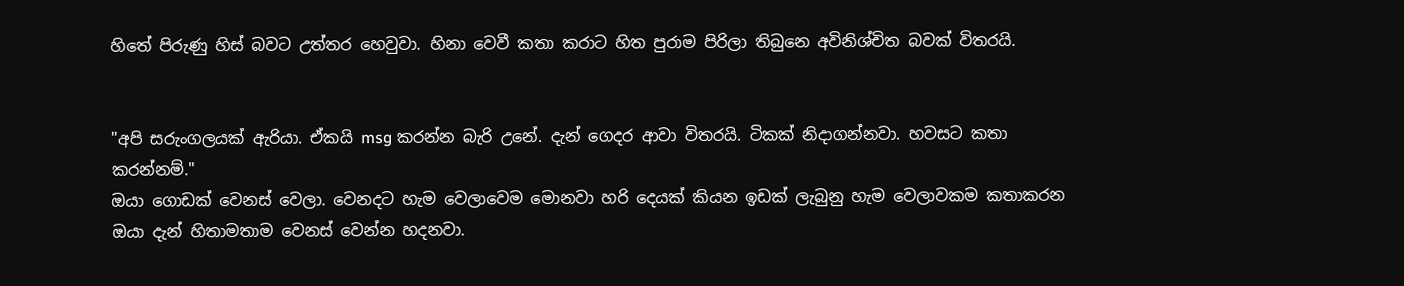හිතේ පිරුණු හිස් බවට උත්තර හෙවුවා. හිනා වෙවී කතා කරාට හිත පුරාම පිරිලා තිබුනෙ අවිනිශ්චිත බවක් විතරයි.


"අපි සරුංගලයක් ඇරියා. ඒකයි msg කරන්න බැරි උනේ. දැන් ගෙදර ආවා විතරයි. ටිකක් නිදාගන්නවා. හවසට කතා කරන්නම්."
ඔයා ගොඩක් වෙනස් වෙලා. වෙනදට හැම වෙලාවෙම මොනවා හරි දෙයක් කියන ඉඩක් ලැබුනු හැම වෙලාවකම කතාකරන ඔයා දැන් හිතාමතාම වෙනස් වෙන්න හදනවා.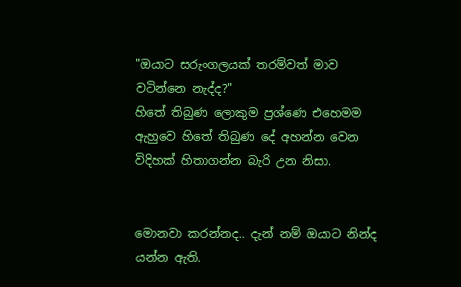"ඔයාට සරුංගලයක් තරම්වත් මාව වටින්නෙ නැද්ද?"
හිතේ තිබුණ ලොකුම ප්‍රශ්ණෙ එහෙමම ඇහුවෙ හිතේ තිබුණ දේ අහන්න වෙන විදිහක් හිතාගන්න බැරි උන නිසා.


මොනවා කරන්නද.. දැන් නම් ඔයාට නින්ද යන්න ඇති.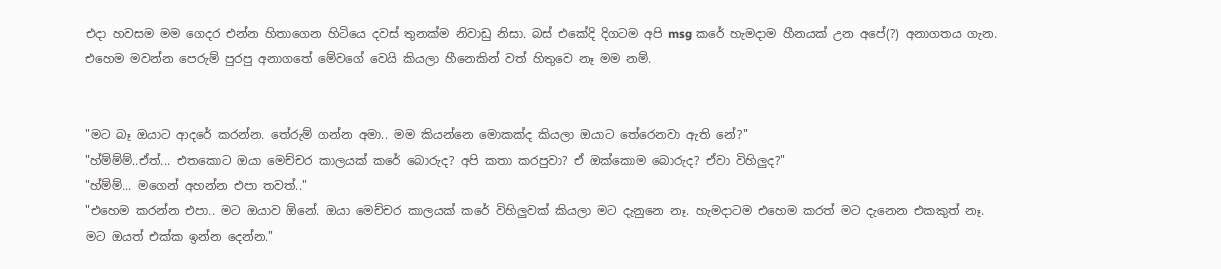එදා හවසම මම ගෙදර එන්න හිතාගෙන හිටියෙ දවස් තුනක්ම නිවාඩු නිසා. බස් එකේදි දිගටම අපි msg කරේ හැමදාම හීනයක් උන අපේ(?) අනාගතය ගැන. එහෙම මවන්න පෙරුම් පුරපු අනාගතේ මේවගේ වෙයි කියලා හීනෙකින් වත් හිතුවෙ නෑ මම නම්.


"මට බෑ ඔයාට ආදරේ කරන්න. තේරුම් ගන්න අමා.. මම කියන්නෙ මොකක්ද කියලා ඔයාට තේරෙනවා ඇති නේ?"
"හ්ම්ම්ම්..ඒත්... එතකොට ඔයා මෙච්චර කාලයක් කරේ බොරුද? අපි කතා කරපුවා? ඒ ඔක්කොම බොරුද? ඒවා විහිලුද?"
"හ්ම්ම්... මගෙන් අහන්න එපා තවත්.."
"එහෙම කරන්න එපා.. මට ඔයාව ඕනේ. ඔයා මෙච්චර කාලයක් කරේ විහිලුවක් කියලා මට දැනුනෙ නෑ. හැමදාටම එහෙම කරත් මට දැනෙන එකකුත් නෑ. මට ඔයත් එක්ක ඉන්න දෙන්න."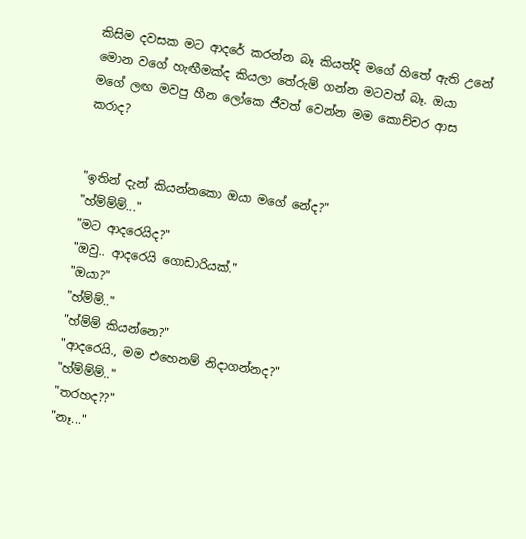කිසිම දවසක මට ආදරේ කරන්න බෑ කියත්දි මගේ හිතේ ඇති උනේ මොන වගේ හැඟීමක්ද කියලා තේරුම් ගන්න මටවත් බෑ. ඔයා මගේ ලඟ මවපු හීන ලෝකෙ ජීවත් වෙන්න මම කොච්චර ආස කරාද?


"ඉතින් දැන් කියන්නකො ඔයා මගේ නේද?"
"හ්ම්ම්ම්..."
"මට ආදරෙයිද?"
"ඔවු.. ආදරෙයි ගොඩාරියක්."
"ඔයා?"
"හ්ම්ම්.."
"හ්ම්ම් කියන්නෙ?"
"ආදරෙයි., මම එහෙනම් නිදාගන්නද?"
"හ්ම්ම්ම්.."
"තරහද??"
"නෑ..."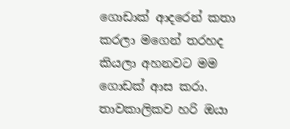ගොඩාක් ආදරෙන් කතා කරලා මගෙන් තරහද කියලා අහනවට මම ගොඩක් ආස කරා. තාවකාලිකව හරි ඔයා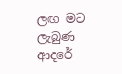ලඟ මට ලැබුණ ආදරේ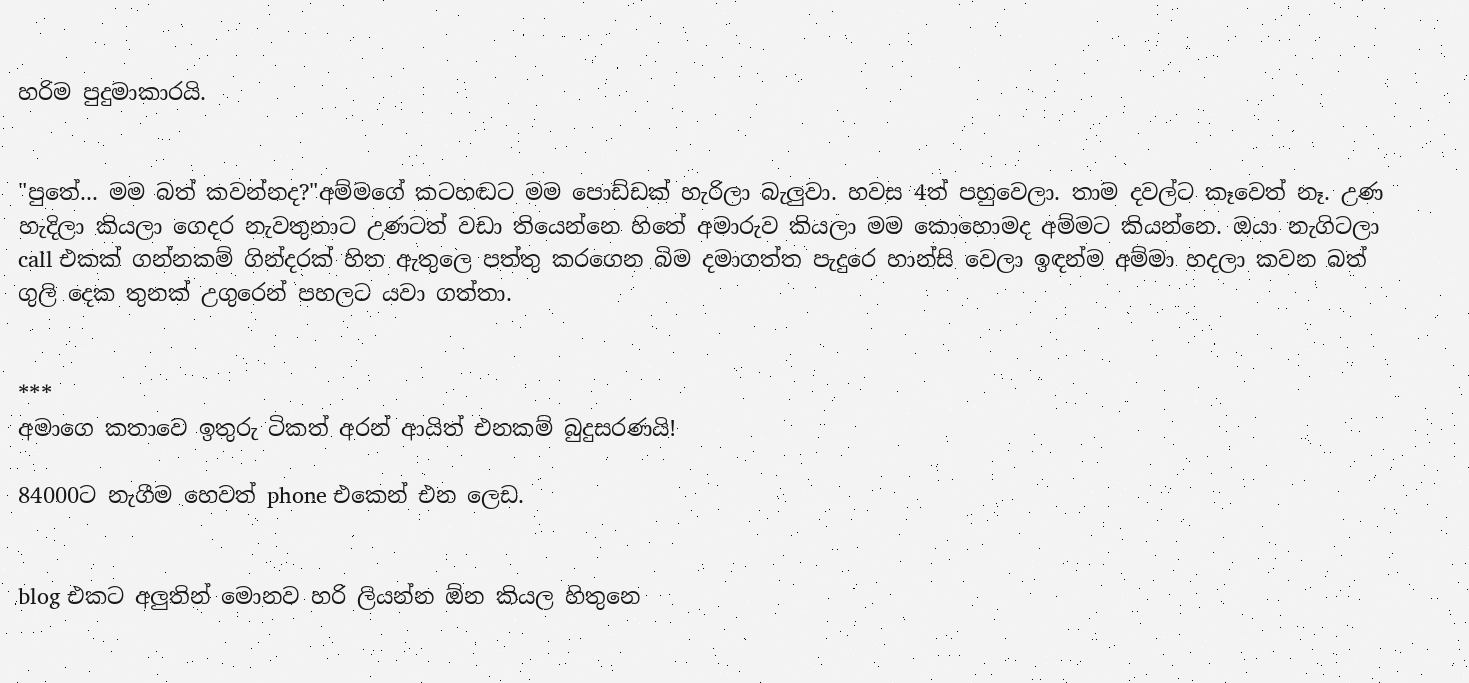හරිම පුදුමාකාරයි.


"පුතේ... මම බත් කවන්නද?"අම්මගේ කටහඬට මම පොඩ්ඩක් හැරිලා බැලුවා. හවස 4ත් පහුවෙලා. තාම දවල්ට කෑවෙත් නෑ. උණ හැදිලා කියලා ගෙදර නැවතුනාට උණටත් වඩා තියෙන්නෙ හිතේ අමාරුව කියලා මම කොහොමද අම්මට කියන්නෙ. ඔයා නැගිටලා call එකක් ගන්නකම් ගින්දරක් හිත ඇතුලෙ පත්තු කරගෙන බිම දමාගත්ත පැදුරෙ හාන්සි වෙලා ඉඳන්ම අම්මා හදලා කවන බත් ගුලි දෙක තුනක් උගුරෙන් පහලට යවා ගත්තා.


***
අමාගෙ කතාවෙ ඉතුරු ටිකත් අරන් ආයිත් එනකම් බුදුසරණයි!

84000ට නැගීම හෙවත් phone එකෙන් එන ලෙඩ.


blog එකට අලුතින් මොනව හරි ලියන්න ඕන කියල හිතුනෙ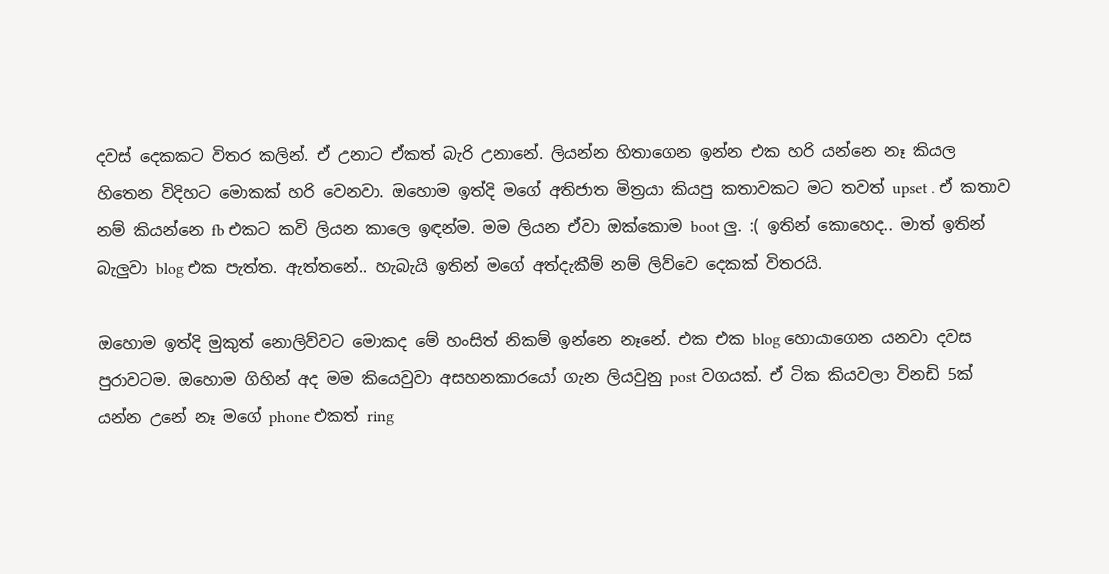දවස් දෙකකට විතර කලින්. ඒ උනාට ඒකත් බැරි උනානේ. ලියන්න හිතාගෙන ඉන්න එක හරි යන්නෙ නෑ කියල හිතෙන විදිහට මොකක් හරි වෙනවා. ඔහොම ඉත්දි මගේ අතිජාත මිත්‍රයා කියපු කතාවකට මට තවත් upset . ඒ කතාව නම් කියන්නෙ fb එකට කවි ලියන කාලෙ ඉඳන්ම. මම ලියන ඒවා ඔක්කොම boot ලු. :( ඉතින් කොහෙද.. මාත් ඉතින් බැලුවා blog එක පැත්ත. ඇත්තනේ.. හැබැයි ඉතින් මගේ අත්දැකීම් නම් ලිව්වෙ දෙකක් විතරයි.

ඔහොම ඉත්දි මුකුත් නොලිව්වට මොකද මේ හංසිත් නිකම් ඉන්නෙ නෑනේ. එක එක blog හොයාගෙන යනවා දවස පුරාවටම. ඔහොම ගිහින් අද මම කියෙවුවා අසහනකාරයෝ ගැන ලියවුනු post වගයක්. ඒ ටික කියවලා විනඩි 5ක් යන්න උනේ නෑ මගේ phone එකත් ring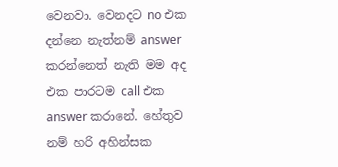වෙනවා. වෙනදට no එක දන්නෙ නැත්නම් answer කරන්නෙත් නැති මම අද එක පාරටම call එක answer කරානේ. හේතුව නම් හරි අහින්සක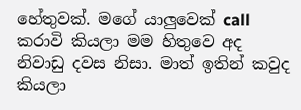හේතුවක්. මගේ යාලුවෙක් call කරාවි කියලා මම හිතුවෙ අද නිවාඩු දවස නිසා. මාත් ඉතින් කවුද කියලා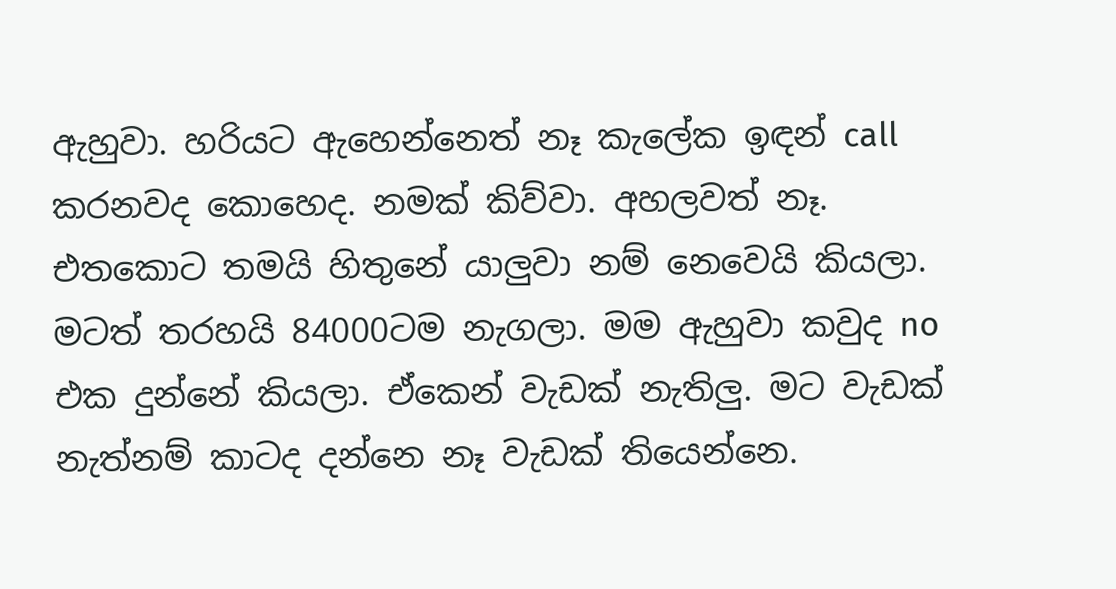ඇහුවා. හරියට ඇහෙන්නෙත් නෑ කැලේක ඉඳන් call කරනවද කොහෙද. නමක් කිව්වා. අහලවත් නෑ. එතකොට තමයි හිතුනේ යාලුවා නම් නෙවෙයි කියලා. මටත් තරහයි 84000ටම නැගලා. මම ඇහුවා කවුද no එක දුන්නේ කියලා. ඒකෙන් වැඩක් නැතිලු. මට වැඩක් නැත්නම් කාටද දන්නෙ නෑ වැඩක් තියෙන්නෙ.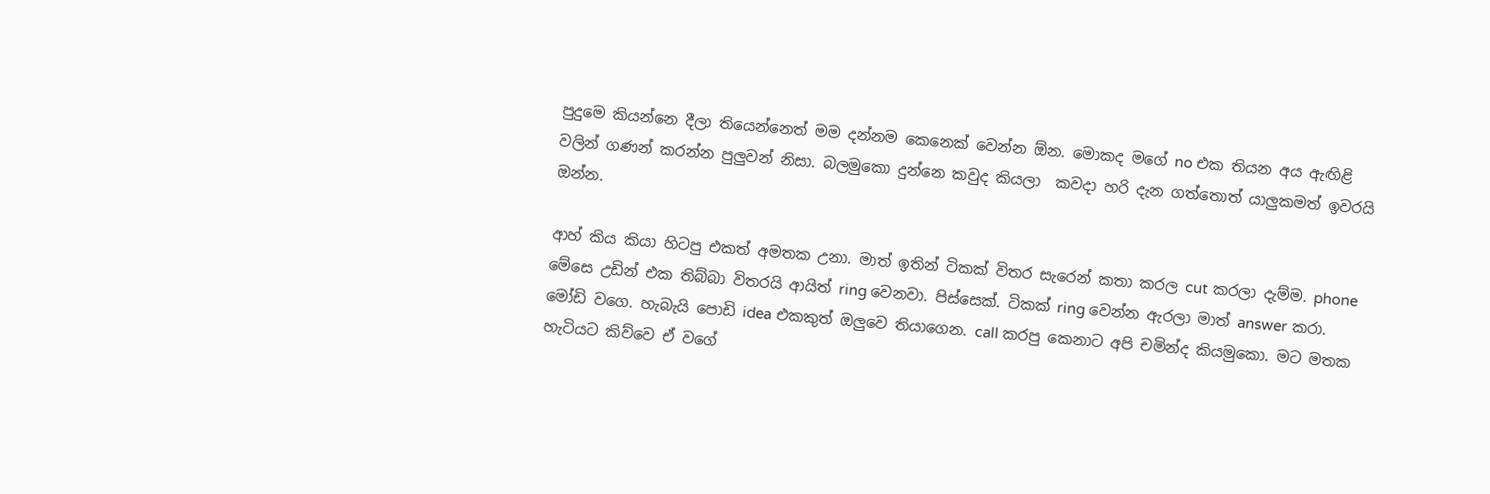පුදුමෙ කියන්නෙ දීලා තියෙන්නෙත් මම දන්නම කෙනෙක් වෙන්න ඕන. මොකද මගේ no එක තියන අය ඇඟිළි වලින් ගණන් කරන්න පුලුවන් නිසා. බලමුකො දුන්නෙ කවුද කියලා  කවදා හරි දැන ගත්තොත් යාලුකමත් ඉවරයි ඔන්න.

ආහ් කිය කියා හිටපු එකත් අමතක උනා. මාත් ඉතින් ටිකක් විතර සැරෙන් කතා කරල cut කරලා දැම්ම. phone මේසෙ උඩින් එක තිබ්බා විතරයි ආයිත් ring වෙනවා. පිස්සෙක්. ටිකක් ring වෙන්න ඇරලා මාත් answer කරා. මෝඩි වගෙ. හැබැයි පොඩි idea එකකුත් ඔලුවෙ තියාගෙන. call කරපු කෙනාට අපි චමින්ද කියමුකො. මට මතක හැටියට කිව්වෙ ඒ වගේ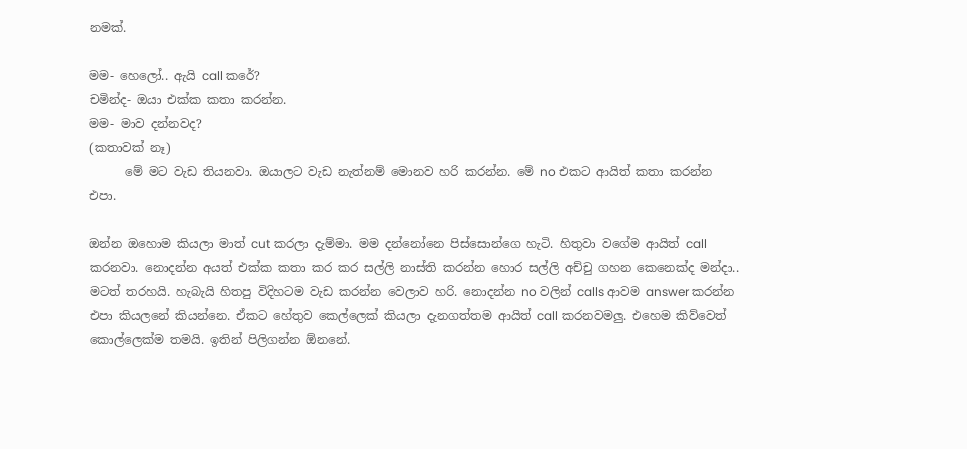නමක්.

මම- හෙලෝ.. ඇයි call කරේ?
චමින්ද- ඔයා එක්ක කතා කරන්න.
මම- මාව දන්නවද?
(කතාවක් නෑ)
      මේ මට වැඩ තියනවා. ඔයාලට වැඩ නැත්නම් මොනව හරි කරන්න. මේ no එකට ආයිත් කතා කරන්න එපා.

ඔන්න ඔහොම කියලා මාත් cut කරලා දැම්මා. මම දන්නෝනෙ පිස්සොන්ගෙ හැටි. හිතුවා වගේම ආයිත් call කරනවා. නොදන්න අයත් එක්ක කතා කර කර සල්ලි නාස්ති කරන්න හොර සල්ලි අච්චු ගහන කෙනෙක්ද මන්දා.. මටත් තරහයි. හැබැයි හිතපු විදිහටම වැඩ කරන්න වෙලාව හරි. නොදන්න no වලින් calls ආවම answer කරන්න එපා කියලනේ කියන්නෙ. ඒකට හේතුව කෙල්ලෙක් කියලා දැනගත්තම ආයිත් call කරනවමලු. එහෙම කිව්වෙත් කොල්ලෙක්ම තමයි. ඉතින් පිලිගන්න ඕනනේ.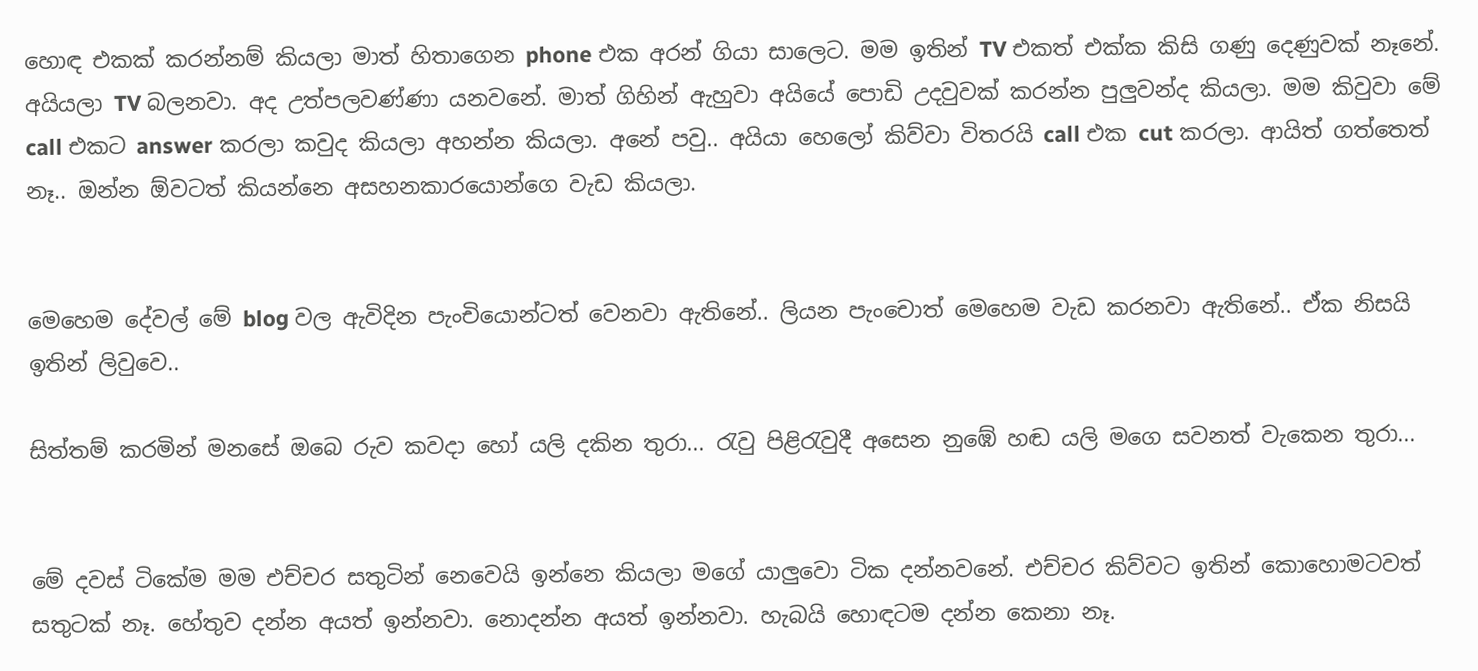හොඳ එකක් කරන්නම් කියලා මාත් හිතාගෙන phone එක අරන් ගියා සාලෙට. මම ඉතින් TV එකත් එක්ක කිසි ගණු දෙණුවක් නෑනේ. අයියලා TV බලනවා. අද උත්පලවණ්ණා යනවනේ. මාත් ගිහින් ඇහුවා අයියේ පොඩි උදවුවක් කරන්න පුලුවන්ද කියලා. මම කිවුවා මේ call එකට answer කරලා කවුද කියලා අහන්න කියලා. අනේ පවු.. අයියා හෙලෝ කිව්වා විතරයි call එක cut කරලා. ආයිත් ගත්තෙත් නෑ.. ඔන්න ඕවටත් කියන්නෙ අසහනකාරයොන්ගෙ වැඩ කියලා.


මෙහෙම දේවල් මේ blog වල ඇවිදින පැංචියොන්ටත් වෙනවා ඇතිනේ.. ලියන පැංචොත් මෙහෙම වැඩ කරනවා ඇතිනේ.. ඒක නිසයි ඉතින් ලිවුවෙ..

සිත්තම් කරමින් මනසේ ඔබෙ රුව කවදා හෝ යලි දකින තුරා... රැවු පිළිරැවුදී අසෙන නුඹේ හඬ යලි මගෙ සවනත් වැකෙන තුරා...


මේ දවස් ටිකේම මම එච්චර සතුටින් නෙවෙයි ඉන්නෙ කියලා මගේ යාලුවො ටික දන්නවනේ. එච්චර කිව්වට ඉතින් කොහොමටවත් සතුටක් නෑ. හේතුව දන්න අයත් ඉන්නවා. නොදන්න අයත් ඉන්නවා. හැබයි හොඳටම දන්න කෙනා නෑ.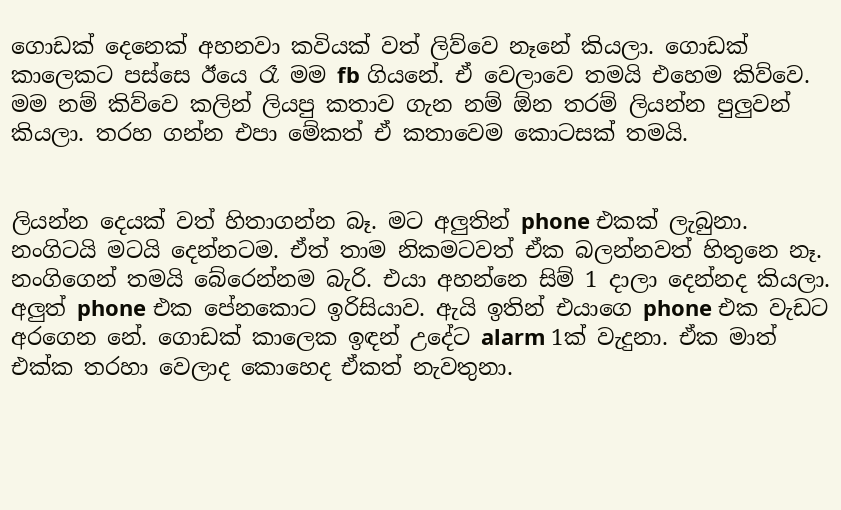ගොඩක් දෙනෙක් අහනවා කවියක් වත් ලිව්වෙ නෑනේ කියලා. ගොඩක් කාලෙකට පස්සෙ ඊයෙ රෑ මම fb ගියනේ. ඒ වෙලාවෙ තමයි එහෙම කිව්වෙ. මම නම් කිව්වෙ කලින් ලියපු කතාව ගැන නම් ඕන තරම් ලියන්න පුලුවන් කියලා. තරහ ගන්න එපා මේකත් ඒ කතාවෙම කොටසක් තමයි.


ලියන්න දෙයක් වත් හිතාගන්න බෑ. මට අලුතින් phone එකක් ලැබුනා. නංගිටයි මටයි දෙන්නටම. ඒත් තාම නිකමටවත් ඒක බලන්නවත් හිතුනෙ නෑ. නංගිගෙන් තමයි බේරෙන්නම බැරි. එයා අහන්නෙ සිම් 1 දාලා දෙන්නද කියලා. අලුත් phone එක පේනකොට ඉරිසියාව. ඇයි ඉතින් එයාගෙ phone එක වැඩට අරගෙන නේ. ගොඩක් කාලෙක ඉඳන් උදේට alarm 1ක් වැදුනා. ඒක මාත් එක්ක තරහා වෙලාද කොහෙද ඒකත් නැවතුනා.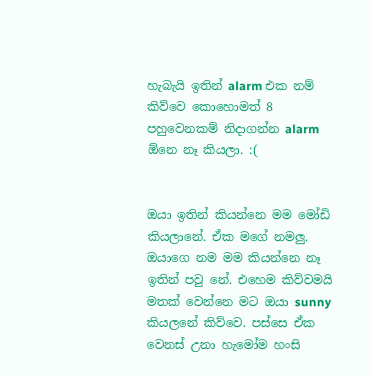හැබැයි ඉතින් alarm එක නම් කිව්වෙ කොහොමත් 8 පහුවෙනකම් නිදාගන්න alarm ඕනෙ නෑ කියලා. :(


ඔයා ඉතින් කියන්නෙ මම මෝඩි කියලානේ. ඒක මගේ නමලු. ඔයාගෙ නම මම කියන්නෙ නෑ ඉතින් පවු නේ. එහෙම කිව්වමයි මතක් වෙන්නෙ මට ඔයා sunny කියලනේ කිව්වෙ. පස්සෙ ඒක වෙනස් උනා හැමෝම හංසි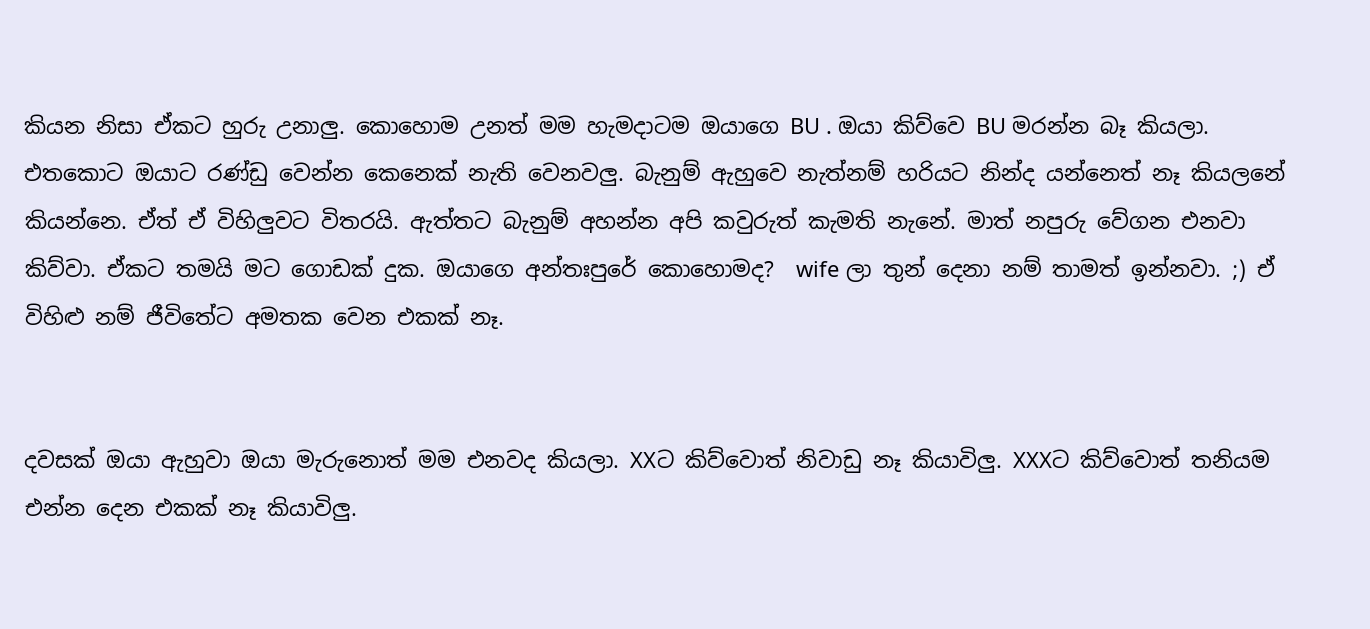කියන නිසා ඒකට හුරු උනාලු. කොහොම උනත් මම හැමදාටම ඔයාගෙ BU . ඔයා කිව්වෙ BU මරන්න බෑ කියලා. එතකොට ඔයාට රණ්ඩු වෙන්න කෙනෙක් නැති වෙනවලු. බැනුම් ඇහුවෙ නැත්නම් හරියට නින්ද යන්නෙත් නෑ කියලනේ කියන්නෙ. ඒත් ඒ විහිලුවට විතරයි. ඇත්තට බැනුම් අහන්න අපි කවුරුත් කැමති නැනේ. මාත් නපුරු වේගන එනවා කිව්වා. ඒකට තමයි මට ගොඩක් දුක. ඔයාගෙ අන්තඃපුරේ කොහොමද?  wife ලා තුන් දෙනා නම් තාමත් ඉන්නවා. ;) ඒ විහිළු නම් ජීවිතේට අමතක වෙන එකක් නෑ.


දවසක් ඔයා ඇහුවා ඔයා මැරුනොත් මම එනවද කියලා. XXට කිව්වොත් නිවාඩු නෑ කියාවිලු. XXXට කිව්වොත් තනියම එන්න දෙන එකක් නෑ කියාවිලු.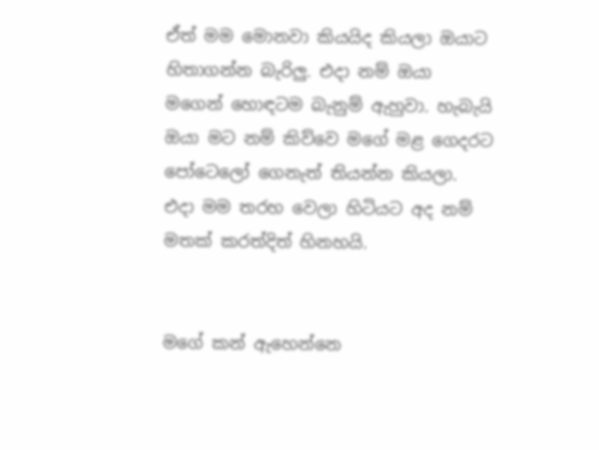ඒත් මම මොනවා කියයිද කියලා ඔයාට හිතාගන්න බැරිලු. එදා නම් ඔයා මගෙන් හොඳටම බැනුම් ඇහුවා. හැබැයි ඔයා මට නම් කිව්වෙ මගේ මළ ගෙදරට පෝටෙලෝ ගෙනැත් තියන්න කියලා. එදා මම තරහ වෙලා හිටියට අද නම් මතක් කරත්දිත් හිනහයි.


මගේ කන් ඇහෙන්නෙ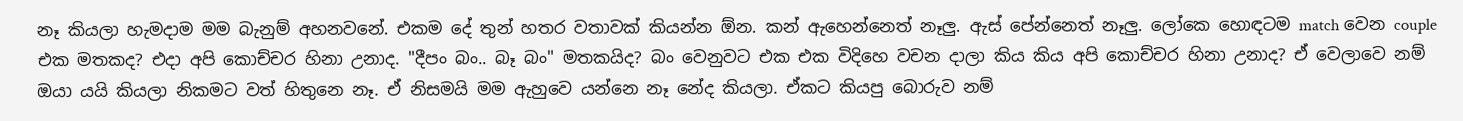නෑ කියලා හැමදාම මම බැනුම් අහනවනේ. එකම දේ තුන් හතර වතාවක් කියන්න ඕන. කන් ඇහෙන්නෙත් නෑලු. ඇස් පේන්නෙත් නෑලු. ලෝකෙ හොඳටම match වෙන couple එක මතකද? එදා අපි කොච්චර හිනා උනාද. "දීපං බං.. බෑ බං" මතකයිද? බං වෙනුවට එක එක විදිහෙ වචන දාලා කිය කිය අපි කොච්චර හිනා උනාද? ඒ වෙලාවෙ නම් ඔයා යයි කියලා නිකමට වත් හිතුනෙ නෑ. ඒ නිසමයි මම ඇහුවෙ යන්නෙ නෑ නේද කියලා. ඒකට කියපු බොරුව නම්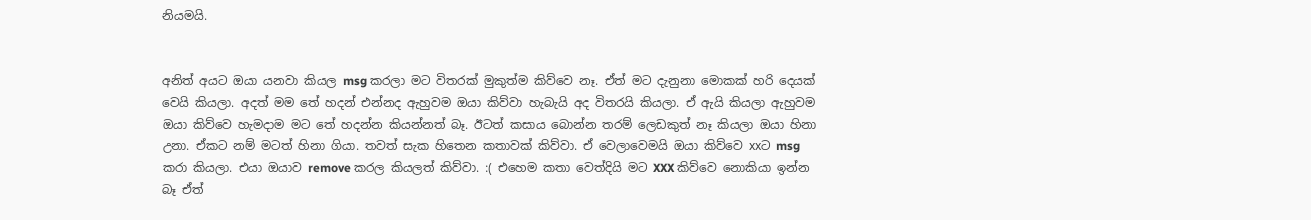නියමයි.


අනිත් අයට ඔයා යනවා කියල msg කරලා මට විතරක් මුකුත්ම කිව්වෙ නෑ. ඒත් මට දැනුනා මොකක් හරි දෙයක් වෙයි කියලා. අදත් මම තේ හදන් එන්නද ඇහුවම ඔයා කිව්වා හැබැයි අද විතරයි කියලා. ඒ ඇයි කියලා ඇහුවම ඔයා කිව්වෙ හැමදාම මට තේ හදන්න කියන්නත් බෑ. ඊටත් කසාය බොන්න තරම් ලෙඩකුත් නෑ කියලා ඔයා හිනා උනා. ඒකට නම් මටත් හිනා ගියා. තවත් සැක හිතෙන කතාවක් කිව්වා. ඒ වෙලාවෙමයි ඔයා කිව්වෙ xxට msg කරා කියලා. එයා ඔයාව remove කරල කියලත් කිව්වා. :( එහෙම කතා වෙත්දියි මට XXX කිව්වෙ නොකියා ඉන්න බෑ ඒත්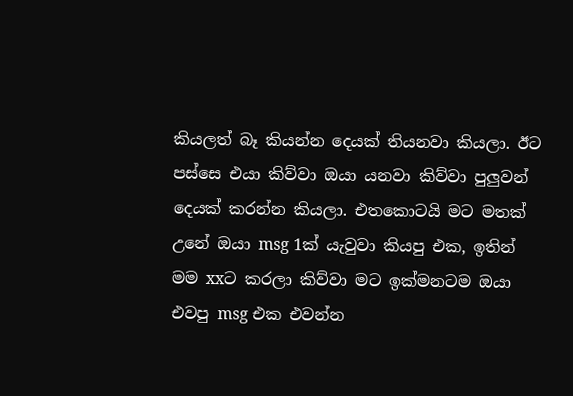කියලත් බෑ කියන්න දෙයක් තියනවා කියලා. ඊට පස්සෙ එයා කිව්වා ඔයා යනවා කිව්වා පුලුවන් දෙයක් කරන්න කියලා. එතකොටයි මට මතක් උනේ ඔයා msg 1ක් යැවුවා කියපු එක, ඉතින් මම xxට කරලා කිව්වා මට ඉක්මනටම ඔයා එවපු msg එක එවන්න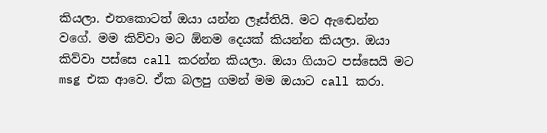කියලා. එතකොටත් ඔයා යන්න ලෑස්තියි. මට ඇඬෙන්න වගේ. මම කිව්වා මට ඕනම දෙයක් කියන්න කියලා. ඔයා කිව්වා පස්සෙ call කරන්න කියලා. ඔයා ගියාට පස්සෙයි මට msg එක ආවෙ. ඒක බලපු ගමන් මම ඔයාට call කරා.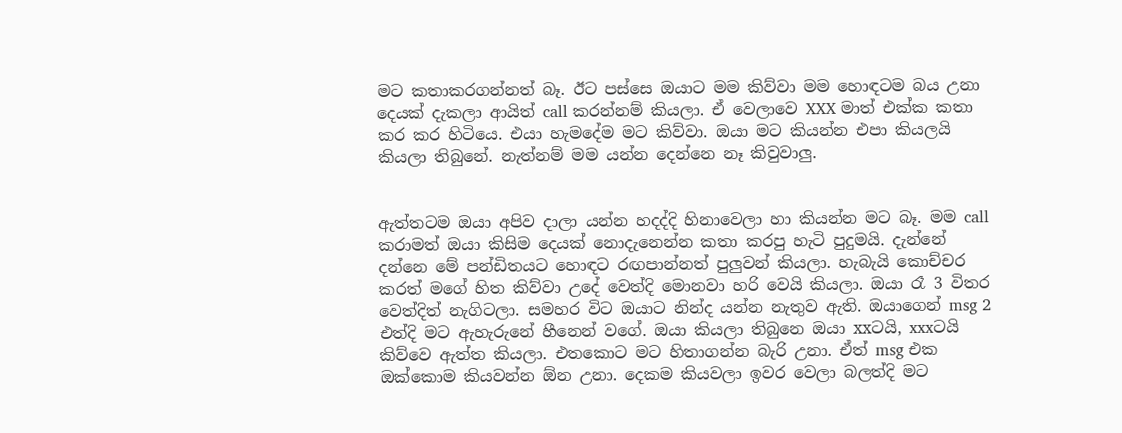මට කතාකරගන්නත් බෑ. ඊට පස්සෙ ඔයාට මම කිව්වා මම හොඳටම බය උනා දෙයක් දැකලා ආයිත් call කරන්නම් කියලා. ඒ වෙලාවෙ XXX මාත් එක්ක කතා කර කර හිටියෙ. එයා හැමදේම මට කිව්වා. ඔයා මට කියන්න එපා කියලයි කියලා තිබුනේ. නැත්නම් මම යන්න දෙන්නෙ නෑ කිවුවාලු.


ඇත්තටම ඔයා අපිව දාලා යන්න හදද්දි හිනාවෙලා හා කියන්න මට බෑ. මම call කරාමත් ඔයා කිසිම දෙයක් නොදැනෙන්න කතා කරපු හැටි පුදුමයි. දැන්නේ දන්නෙ මේ පන්ඩිතයට හොඳට රඟපාන්නත් පුලුවන් කියලා. හැබැයි කොච්චර කරත් මගේ හිත කිව්වා උදේ වෙත්දි මොනවා හරි වෙයි කියලා. ඔයා රෑ 3 විතර වෙත්දිත් නැගිටලා. සමහර විට ඔයාට නින්ද යන්න නැතුව ඇති. ඔයාගෙන් msg 2 එත්දි මට ඇහැරුනේ හීනෙන් වගේ. ඔයා කියලා තිබුනෙ ඔයා xxටයි, xxxටයි කිව්වෙ ඇත්ත කියලා. එතකොට මට හිතාගන්න බැරි උනා. ඒත් msg එක ඔක්කොම කියවන්න ඕන උනා. දෙකම කියවලා ඉවර වෙලා බලත්දි මට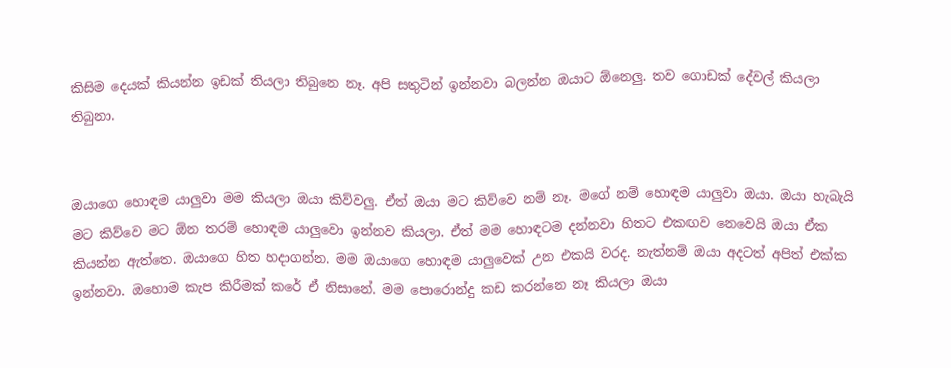කිසිම දෙයක් කියන්න ඉඩක් තියලා තිබුනෙ නෑ. අපි සතුටින් ඉන්නවා බලන්න ඔයාට ඕනෙලු. තව ගොඩක් දේවල් කියලා තිබුනා.


ඔයාගෙ හොඳම යාලුවා මම කියලා ඔයා කිව්වලු. ඒත් ඔයා මට කිව්වෙ නම් නෑ. මගේ නම් හොඳම යාලුවා ඔයා. ඔයා හැබැයි මට කිව්වෙ මට ඕන තරම් හොඳම යාලුවො ඉන්නව කියලා. ඒත් මම හොඳටම දන්නවා හිතට එකඟව නෙවෙයි ඔයා ඒක කියන්න ඇත්තෙ. ඔයාගෙ හිත හදාගන්න. මම ඔයාගෙ හොඳම යාලුවෙක් උන එකයි වරද. නැත්නම් ඔයා අදටත් අපිත් එක්ක ඉන්නවා. ඔහොම කැප කිරීමක් කරේ ඒ නිසානේ. මම පොරොන්දු කඩ කරන්නෙ නෑ කියලා ඔයා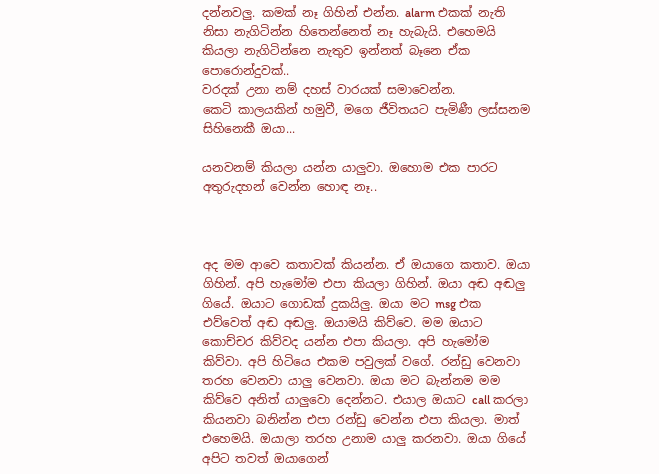දන්නවලු. කමක් නෑ ගිහින් එන්න. alarm එකක් නැති නිසා නැගිටින්න හිතෙන්නෙත් නෑ හැබැයි. එහෙමයි කියලා නැගිටින්නෙ නැතුව ඉන්නත් බෑනෙ ඒක පොරොන්දුවක්..
වරදක් උනා නම් දහස් වාරයක් සමාවෙන්න.
කෙටි කාලයකින් හමුවී, මගෙ ජීවිතයට පැමිණී ලස්සනම සිහිනෙකී ඔයා...

යනවනම් කියලා යන්න යාලුවා. ඔහොම එක පාරට අතුරුදහන් වෙන්න හොඳ නෑ..



අද මම ආවෙ කතාවක් කියන්න. ඒ ඔයාගෙ කතාව. ඔයා ගිහින්. අපි හැමෝම එපා කියලා ගිහින්. ඔයා අඬ අඬලු ගියේ. ඔයාට ගොඩක් දුකයිලු. ඔයා මට msg එක එව්වෙත් අඬ අඬලු. ඔයාමයි කිව්වෙ. මම ඔයාට කොච්චර කිව්වද යන්න එපා කියලා. අපි හැමෝම කිව්වා. අපි හිටියෙ එකම පවුලක් වගේ. රන්ඩු වෙනවා තරහ වෙනවා යාලු වෙනවා. ඔයා මට බැන්නම මම කිව්වෙ අනිත් යාලුවො දෙන්නට. එයාල ඔයාට call කරලා කියනවා බනින්න එපා රන්ඩු වෙන්න එපා කියලා. මාත් එහෙමයි. ඔයාලා තරහ උනාම යාලු කරනවා. ඔයා ගියේ අපිට තවත් ඔයාගෙන්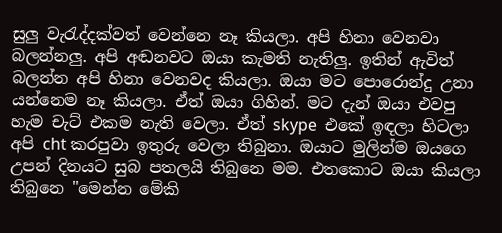සුලු වැරැද්දක්වත් වෙන්නෙ නෑ කියලා. අපි හිනා වෙනවා බලන්නලු. අපි අඬනවට ඔයා කැමති නැතිලු. ඉතින් ඇවිත් බලන්න අපි හිනා වෙනවද කියලා. ඔයා මට පොරොන්දු උනා යන්නෙම නෑ කියලා. ඒත් ඔයා ගිහින්. මට දැන් ඔයා එවපු හැම චැට් එකම නැති වෙලා. ඒත් skype  එකේ ඉඳලා හිටලා අපි cht කරපුවා ඉතුරු වෙලා තිබුනා. ඔයාට මුලින්ම ඔයගෙ උපන් දිනයට සුබ පතලයි තිබුනෙ මම. එතකොට ඔයා කියලා තිබුනෙ "මෙන්න මේකි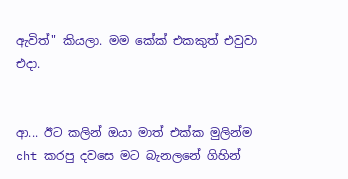ඇවිත්" කියලා. මම කේක් එකකුත් එවුවා එදා.


ආ... ඊට කලින් ඔයා මාත් එක්ක මුලින්ම cht කරපු දවසෙ මට බැනලනේ ගිහින්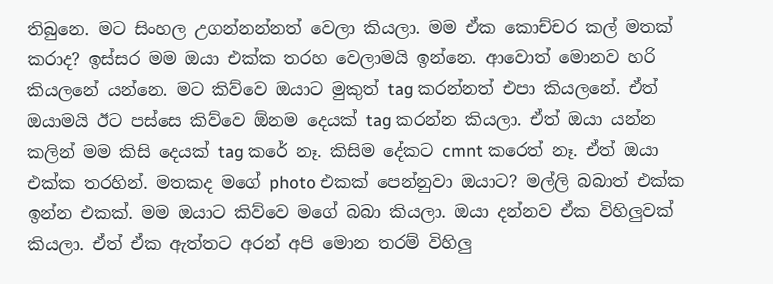තිබුනෙ. මට සිංහල උගන්නන්නත් වෙලා කියලා. මම ඒක කොච්චර කල් මතක් කරාද? ඉස්සර මම ඔයා එක්ක තරහ වෙලාමයි ඉන්නෙ. ආවොත් මොනව හරි කියලනේ යන්නෙ. මට කිව්වෙ ඔයාට මුකුත් tag කරන්නත් එපා කියලනේ. ඒත් ඔයාමයි ඊට පස්සෙ කිව්වෙ ඕනම දෙයක් tag කරන්න කියලා. ඒත් ඔයා යන්න කලින් මම කිසි දෙයක් tag කරේ නෑ. කිසිම දේකට cmnt කරෙත් නෑ. ඒත් ඔයා එක්ක තරහින්. මතකද මගේ photo එකක් පෙන්නුවා ඔයාට? මල්ලි බබාත් එක්ක ඉන්න එකක්. මම ඔයාට කිව්වෙ මගේ බබා කියලා. ඔයා දන්නව ඒක විහිලුවක් කියලා. ඒත් ඒක ඇත්තට අරන් අපි මොන තරම් විහිලු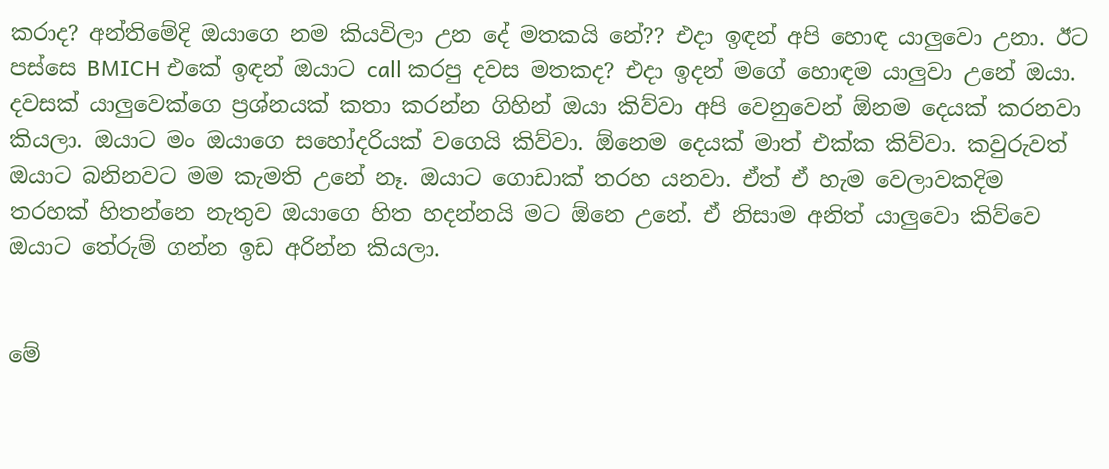කරාද? අන්තිමේදි ඔයාගෙ නම කියවිලා උන දේ මතකයි නේ?? එදා ඉඳන් අපි හොඳ යාලුවො උනා. ඊට පස්සෙ BMICH එකේ ඉඳන් ඔයාට call කරපු දවස මතකද? එදා ඉදන් මගේ හොඳම යාලුවා උනේ ඔයා. දවසක් යාලුවෙක්ගෙ ප්‍රශ්නයක් කතා කරන්න ගිහින් ඔයා කිව්වා අපි වෙනුවෙන් ඕනම දෙයක් කරනවා කියලා. ඔයාට මං ඔයාගෙ සහෝදරියක් වගෙයි කිව්වා. ඕනෙම දෙයක් මාත් එක්ක කිව්වා. කවුරුවත් ඔයාට බනිනවට මම කැමති උනේ නෑ. ඔයාට ගොඩාක් තරහ යනවා. ඒත් ඒ හැම වෙලාවකදිම තරහක් හිතන්නෙ නැතුව ඔයාගෙ හිත හදන්නයි මට ඕනෙ උනේ. ඒ නිසාම අනිත් යාලුවො කිව්වෙ ඔයාට තේරුම් ගන්න ඉඩ අරින්න කියලා.


මේ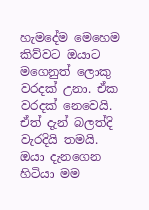හැමදේම මෙහෙම කිව්වට ඔයාට මගෙනුත් ලොකු වරදක් උනා. ඒක වරදක් නෙවෙයි. ඒත් දැන් බලත්දි වැරදියි තමයි. ඔයා දැනගෙන හිටියා මම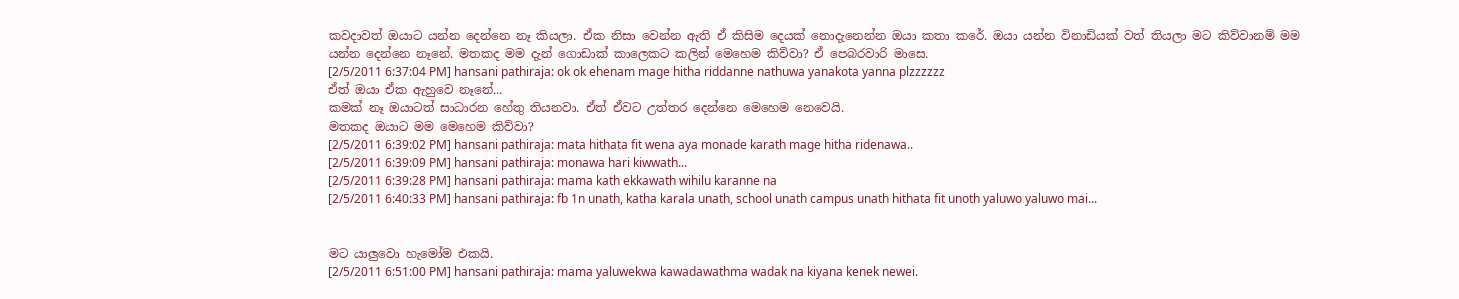කවදාවත් ඔයාට යන්න දෙන්නෙ නෑ කියලා. ඒක නිසා වෙන්න ඇති ඒ කිසිම දෙයක් නොදැනෙන්න ඔයා කතා කරේ. ඔයා යන්න විනාඩියක් වත් තියලා මට කිව්වානම් මම යන්න දෙන්නෙ නෑනේ. මතකද මම දැන් ගොඩාක් කාලෙකට කලින් මෙහෙම කිව්වා? ඒ පෙබරවාරි මාසෙ.
[2/5/2011 6:37:04 PM] hansani pathiraja: ok ok ehenam mage hitha riddanne nathuwa yanakota yanna plzzzzzz
ඒත් ඔයා ඒක ඇහුවෙ නෑනේ...
කමක් නෑ ඔයාටත් සාධාරන හේතු තියනවා. ඒත් ඒවට උත්තර දෙන්නෙ මෙහෙම නෙවෙයි.
මතකද ඔයාට මම මෙහෙම කිව්වා?
[2/5/2011 6:39:02 PM] hansani pathiraja: mata hithata fit wena aya monade karath mage hitha ridenawa..
[2/5/2011 6:39:09 PM] hansani pathiraja: monawa hari kiwwath...
[2/5/2011 6:39:28 PM] hansani pathiraja: mama kath ekkawath wihilu karanne na
[2/5/2011 6:40:33 PM] hansani pathiraja: fb 1n unath, katha karala unath, school unath campus unath hithata fit unoth yaluwo yaluwo mai...


මට යාලුවො හැමෝම එකයි.
[2/5/2011 6:51:00 PM] hansani pathiraja: mama yaluwekwa kawadawathma wadak na kiyana kenek newei.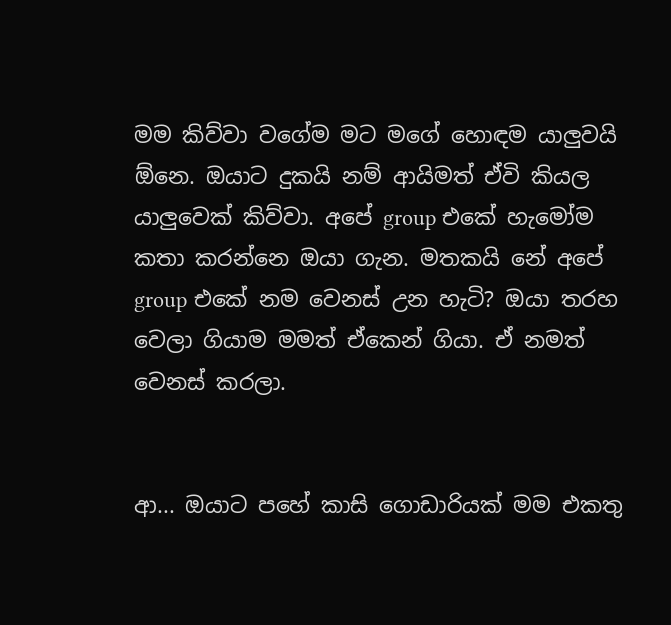මම කිව්වා වගේම මට මගේ හොඳම යාලුවයි ඕනෙ. ඔයාට දුකයි නම් ආයිමත් ඒවි කියල යාලුවෙක් කිව්වා. අපේ group එකේ හැමෝම කතා කරන්නෙ ඔයා ගැන. මතකයි නේ අපේ group එකේ නම වෙනස් උන හැටි? ඔයා තරහ වෙලා ගියාම මමත් ඒකෙන් ගියා. ඒ නමත් වෙනස් කරලා.


ආ... ඔයාට පහේ කාසි ගොඩාරියක් මම එකතු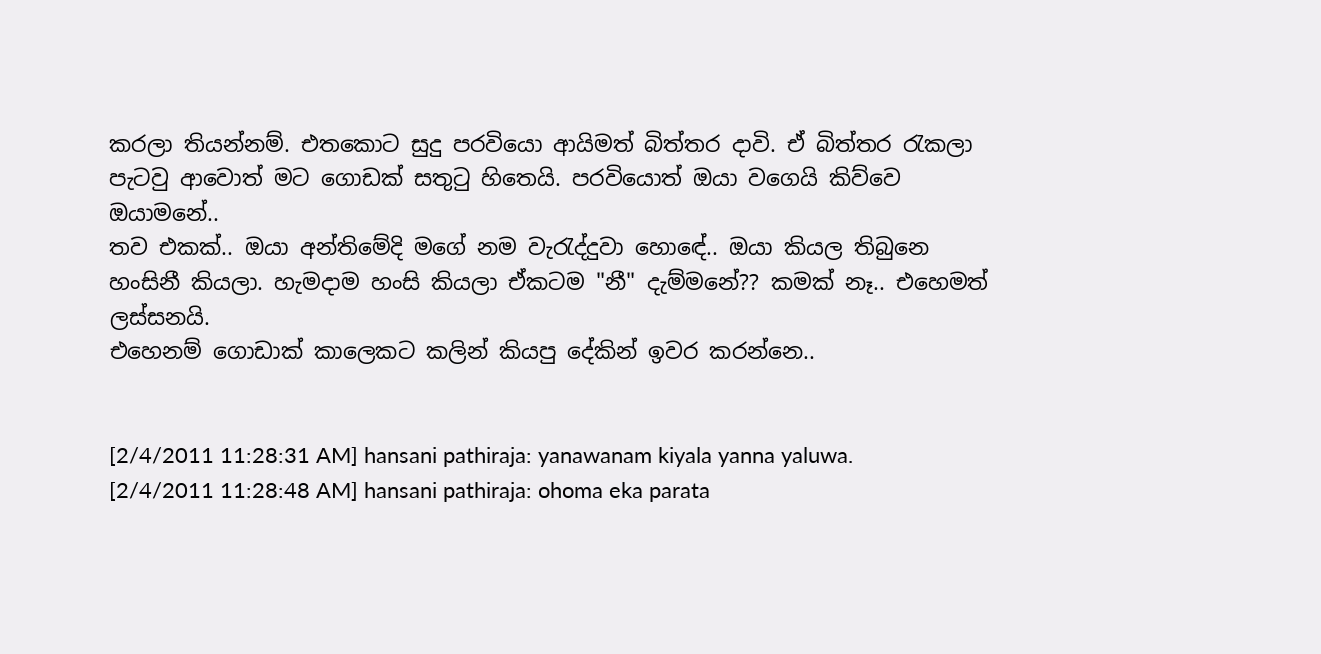කරලා තියන්නම්. එතකොට සුදු පරවියො ආයිමත් බිත්තර දාවි. ඒ බිත්තර රැකලා පැටවු ආවොත් මට ගොඩක් සතුටු හිතෙයි. පරවියොත් ඔයා වගෙයි කිව්වෙ ඔයාමනේ..
තව එකක්.. ඔයා අන්තිමේදි මගේ නම වැරැද්දුවා හොඳේ.. ඔයා කියල තිබුනෙ හංසිනී කියලා. හැමදාම හංසි කියලා ඒකටම "නී" දැම්මනේ?? කමක් නෑ.. එහෙමත් ලස්සනයි.
එහෙනම් ගොඩාක් කාලෙකට කලින් කියපු දේකින් ඉවර කරන්නෙ..


[2/4/2011 11:28:31 AM] hansani pathiraja: yanawanam kiyala yanna yaluwa.
[2/4/2011 11:28:48 AM] hansani pathiraja: ohoma eka parata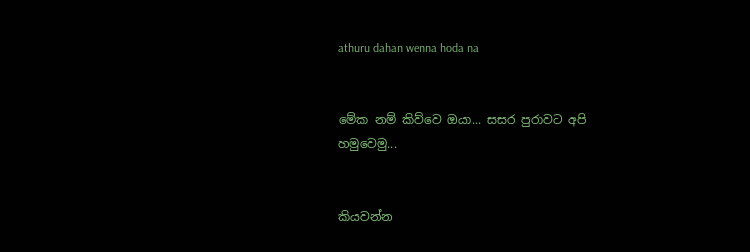athuru dahan wenna hoda na


මේක නම් කිව්වෙ ඔයා... සසර පුරාවට අපි හමුවෙමු...


කියවන්න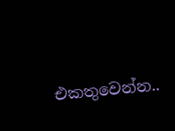එකතුවෙන්න..